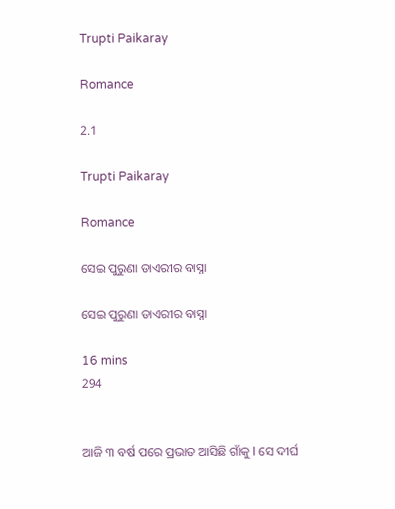Trupti Paikaray

Romance

2.1

Trupti Paikaray

Romance

ସେଇ ପୁରୁଣା ଡାଏରୀର ବାସ୍ନା

ସେଇ ପୁରୁଣା ଡାଏରୀର ବାସ୍ନା

16 mins
294


ଆଜି ୩ ବର୍ଷ ପରେ ପ୍ରଭାତ ଆସିଛି ଗାଁକୁ I ସେ ଦୀର୍ଘ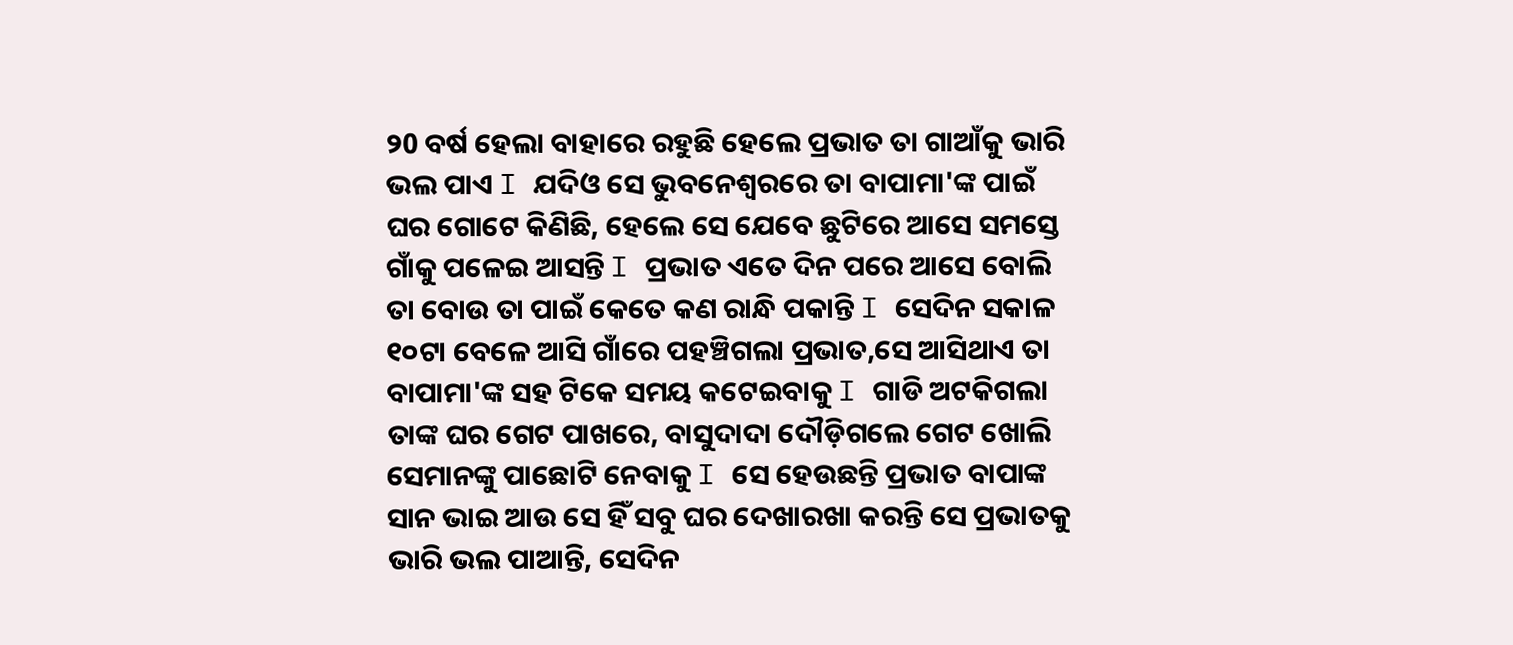୨0 ବର୍ଷ ହେଲା ବାହାରେ ରହୁଛି ହେଲେ ପ୍ରଭାତ ତା ଗାଆଁକୁ ଭାରି ଭଲ ପାଏ I ଯଦିଓ ସେ ଭୁବନେଶ୍ୱରରେ ତା ବାପାମା'ଙ୍କ ପାଇଁ ଘର ଗୋଟେ କିଣିଛି, ହେଲେ ସେ ଯେବେ ଛୁଟିରେ ଆସେ ସମସ୍ତେ ଗାଁକୁ ପଳେଇ ଆସନ୍ତି I ପ୍ରଭାତ ଏତେ ଦିନ ପରେ ଆସେ ବୋଲି ତା ବୋଉ ତା ପାଇଁ କେତେ କଣ ରାନ୍ଧି ପକାନ୍ତି I ସେଦିନ ସକାଳ ୧୦ଟା ବେଳେ ଆସି ଗାଁରେ ପହଞ୍ଚିଗଲା ପ୍ରଭାତ,ସେ ଆସିଥାଏ ତା ବାପାମା'ଙ୍କ ସହ ଟିକେ ସମୟ କଟେଇବାକୁ I ଗାଡି ଅଟକିଗଲା ତାଙ୍କ ଘର ଗେଟ ପାଖରେ, ବାସୁଦାଦା ଦୌଡ଼ିଗଲେ ଗେଟ ଖୋଲି ସେମାନଙ୍କୁ ପାଛୋଟି ନେବାକୁ I ସେ ହେଉଛନ୍ତି ପ୍ରଭାତ ବାପାଙ୍କ ସାନ ଭାଇ ଆଉ ସେ ହିଁ ସବୁ ଘର ଦେଖାରଖା କରନ୍ତି ସେ ପ୍ରଭାତକୁ ଭାରି ଭଲ ପାଆନ୍ତି, ସେଦିନ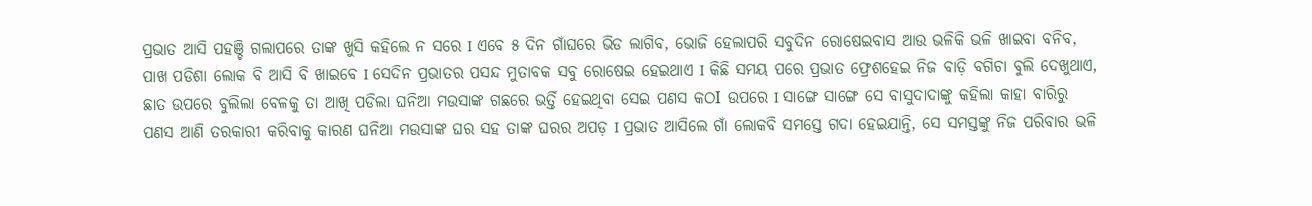ପ୍ରଭାତ ଆସି ପହଞ୍ଚି ଗଲାପରେ ତାଙ୍କ ଖୁସି କହିଲେ ନ ସରେ I ଏବେ ୫ ଦିନ ଗାଁଘରେ ଭିଡ ଲାଗିବ, ଭୋଜି ହେଲାପରି ସବୁଦିନ ରୋଷେଇବାସ ଆଉ ଭଳିକି ଭଳି ଖାଇବା ବନିବ, ପାଖ ପଡିଶା ଲୋକ ବି ଆସି ବି ଖାଇବେ I ସେଦିନ ପ୍ରଭାତର ପସନ୍ଦ ମୁତାବକ ସବୁ ରୋଷେଇ ହେଇଥାଏ I କିଛି ସମୟ ପରେ ପ୍ରଭାତ ଫ୍ରେଶହେଇ ନିଜ ବାଡ଼ି ବଗିଚା ବୁଲି ଦେଖୁଥାଏ, ଛାତ ଉପରେ ବୁଲିଲା ବେଳକୁ ତା ଆଖି ପଡିଲା ଘନିଆ ମଉସାଙ୍କ ଗଛରେ ଭର୍ତ୍ତି ହେଇଥିବା ସେଇ ପଣସ କଠI ଉପରେ I ସାଙ୍ଗେ ସାଙ୍ଗେ ସେ ବାସୁଦାଦାଙ୍କୁ କହିଲା କାହା ବାରିରୁ ପଣସ ଆଣି ତରକାରୀ କରିବାକୁ କାରଣ ଘନିଆ ମଉସାଙ୍କ ଘର ସହ ତାଙ୍କ ଘରର ଅପଡ଼ I ପ୍ରଭାତ ଆସିଲେ ଗାଁ ଲୋକବି ସମସ୍ତେ ଗଦା ହେଇଯାନ୍ତି, ସେ ସମସ୍ତଙ୍କୁ ନିଜ ପରିବାର ଭଳି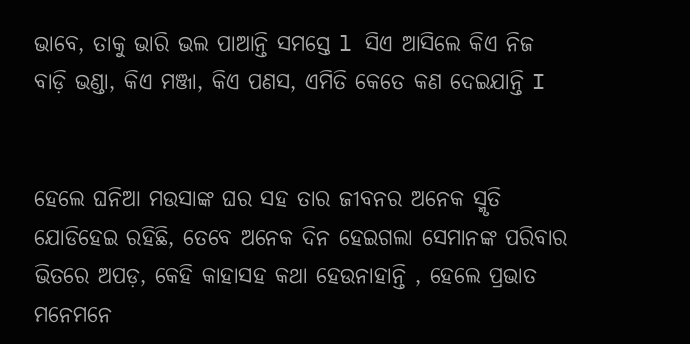ଭାବେ, ତାକୁ ଭାରି ଭଲ ପାଆନ୍ତି ସମସ୍ତେ l ସିଏ ଆସିଲେ କିଏ ନିଜ ବାଡ଼ି ଭଣ୍ଡା, କିଏ ମଞ୍ଜା, କିଏ ପଣସ, ଏମିତି କେତେ କଣ ଦେଇଯାନ୍ତି I


ହେଲେ ଘନିଆ ମଉସାଙ୍କ ଘର ସହ ତାର ଜୀବନର ଅନେକ ସ୍ମୃତି ଯୋଡିହେଇ ରହିଛି, ତେବେ ଅନେକ ଦିନ ହେଇଗଲା ସେମାନଙ୍କ ପରିବାର ଭିତରେ ଅପଡ଼, କେହି କାହାସହ କଥା ହେଉନାହାନ୍ତି , ହେଲେ ପ୍ରଭାତ ମନେମନେ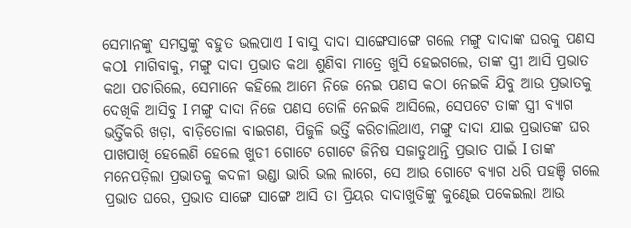ସେମାନଙ୍କୁ ସମସ୍ତଙ୍କୁ ବହୁତ ଭଲପାଏ I ବାସୁ ଦାଦା ସାଙ୍ଗେସାଙ୍ଗେ ଗଲେ ମଙ୍ଗୁ ଦାଦାଙ୍କ ଘରକୁ ପଣସ କଠl ମାଗିବାକୁ, ମଙ୍ଗୁ ଦାଦା ପ୍ରଭାତ କଥା ଶୁଣିବା ମାତ୍ରେ ଖୁସି ହେଇଗଲେ, ତାଙ୍କ ସ୍ତ୍ରୀ ଆସି ପ୍ରଭାତ କଥା ପଚାରିଲେ, ସେମାନେ କହିଲେ ଆମେ ନିଜେ ନେଇ ପଣସ କଠା ନେଇକି ଯିବୁ ଆଉ ପ୍ରଭାତକୁ ଦେଖିକି ଆସିବୁ I ମଙ୍ଗୁ ଦାଦା ନିଜେ ପଣସ ତୋଳି ନେଇକି ଆସିଲେ, ସେପଟେ ତାଙ୍କ ସ୍ତ୍ରୀ ବ୍ୟାଗ ଭର୍ତ୍ତିକରି ଖଡ଼ା, ବାଡ଼ିତୋଳା ବାଇଗଣ, ପିଜୁଳି ଭର୍ତ୍ତି କରିଚାଲିଥାଏ, ମଙ୍ଗୁ ଦାଦା ଯାଇ ପ୍ରଭାତଙ୍କ ଘର ପାଖପାଖି ହେଲେଣି ହେଲେ ଖୁଡୀ ଗୋଟେ ଗୋଟେ ଜିନିଷ ସଜାଡୁଥାନ୍ତି ପ୍ରଭାତ ପାଇଁ I ତାଙ୍କ ମନେପଡ଼ିଲା ପ୍ରଭାତକୁ କଦଳୀ ଭଣ୍ଡା ଭାରି ଭଲ ଲାଗେ, ସେ ଆଉ ଗୋଟେ ବ୍ୟାଗ ଧରି ପହଞ୍ଚି ଗଲେ ପ୍ରଭାତ ଘରେ, ପ୍ରଭାତ ସାଙ୍ଗେ ସାଙ୍ଗେ ଆସି ତା ପ୍ରିୟର ଦାଦାଖୁଡିଙ୍କୁ କୁଣ୍ଢେଇ ପକେଇଲା ଆଉ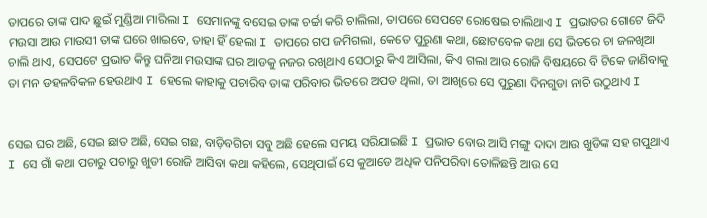ତାପରେ ତାଙ୍କ ପାଦ ଛୁଇଁ ମୁଣ୍ଡିଆ ମାରିଲା I ସେମାନଙ୍କୁ ବସେଇ ତାଙ୍କ ଚର୍ଚ୍ଚା କରି ଚାଲିଲା, ତାପରେ ସେପଟେ ରୋଷେଇ ଚାଲିଥାଏ I ପ୍ରଭାତର ଗୋଟେ ଜିଦି ମଉସା ଆଉ ମାଉସୀ ତାଙ୍କ ଘରେ ଖାଇବେ, ତାହା ହିଁ ହେଲା I ତାପରେ ଗପ ଜମିଗଲା, କେତେ ପୁରୁଣା କଥା, ଛୋଟବେଳ କଥା ସେ ଭିତରେ ଚା ଜଳଖିଆ ଚାଲି ଥାଏ, ସେପଟେ ପ୍ରଭାତ କିନ୍ତୁ ଘନିଆ ମଉସାଙ୍କ ଘର ଆଡକୁ ନଜର ରଖିଥାଏ ସେଠାରୁ କିଏ ଆସିଲା, କିଏ ଗଲା ଆଉ ରୋଜି ବିଷୟରେ ବି ଟିକେ ଜାଣିବାକୁ ତା ମନ ଡହଳବିକଳ ହେଉଥାଏ I ହେଲେ କାହାକୁ ପଚାରିବ ତାଙ୍କ ପରିବାର ଭିତରେ ଅପଡ ଥିଲା, ତା ଆଖିରେ ସେ ପୁରୁଣା ଦିନଗୁଡା ନାଚି ଉଠୁଥାଏ I


ସେଇ ଘର ଅଛି, ସେଇ ଛାତ ଅଛି, ସେଇ ଗଛ, ବାଡ଼ିବଗିଚା ସବୁ ଅଛି ହେଲେ ସମୟ ସରିଯାଇଛି I ପ୍ରଭାତ ବୋଉ ଆସି ମଙ୍ଗୁ ଦାଦା ଆଉ ଖୁଡିଙ୍କ ସହ ଗପୁଥାଏ I ସେ ଗାଁ କଥା ପଚାରୁ ପଚାରୁ ଖୁଡୀ ରୋଜି ଆସିବା କଥା କହିଲେ, ସେଥିପାଇଁ ସେ କୁଆଡେ ଅଧିକ ପନିପରିବା ତୋଳିଛନ୍ତି ଆଉ ସେ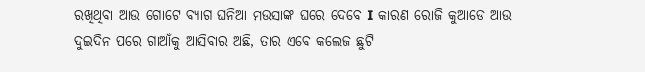ରଖିଥିବା ଆଉ ଗୋଟେ ବ୍ୟାଗ ଘନିଆ ମଉସାଙ୍କ ଘରେ ଦେବେ I କାରଣ ରୋଜି କୁଆଡେ ଆଉ ଦୁଇଦିନ ପରେ ଗାଆଁକୁ ଆସିବାର ଅଛି, ତାର ଏବେ କଲେଜ ଛୁଟି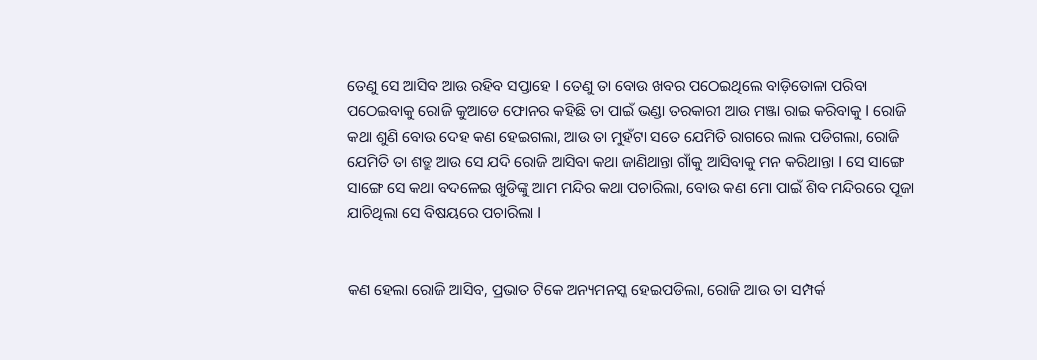ତେଣୁ ସେ ଆସିବ ଆଉ ରହିବ ସପ୍ତାହେ I ତେଣୁ ତା ବୋଉ ଖବର ପଠେଇଥିଲେ ବାଡ଼ିତୋଳା ପରିବା ପଠେଇବାକୁ ରୋଜି କୁଆଡେ ଫୋନର କହିଛି ତା ପାଇଁ ଭଣ୍ଡା ତରକାରୀ ଆଉ ମଞ୍ଜା ରାଇ କରିବାକୁ I ରୋଜି କଥା ଶୁଣି ବୋଉ ଦେହ କଣ ହେଇଗଲା, ଆଉ ତା ମୁହଁଟା ସତେ ଯେମିତି ରାଗରେ ଲାଲ ପଡିଗଲା, ରୋଜି ଯେମିତି ତା ଶତ୍ରୁ ଆଉ ସେ ଯଦି ରୋଜି ଆସିବା କଥା ଜାଣିଥାନ୍ତା ଗାଁକୁ ଆସିବାକୁ ମନ କରିଥାନ୍ତା I ସେ ସାଙ୍ଗେ ସାଙ୍ଗେ ସେ କଥା ବଦଳେଇ ଖୁଡିଙ୍କୁ ଆମ ମନ୍ଦିର କଥା ପଚାରିଲା, ବୋଉ କଣ ମୋ ପାଇଁ ଶିବ ମନ୍ଦିରରେ ପୂଜା ଯାଚିଥିଲା ସେ ବିଷୟରେ ପଚାରିଲା I


କଣ ହେଲା ରୋଜି ଆସିବ, ପ୍ରଭାତ ଟିକେ ଅନ୍ୟମନସ୍କ ହେଇପଡିଲା, ରୋଜି ଆଉ ତା ସମ୍ପର୍କ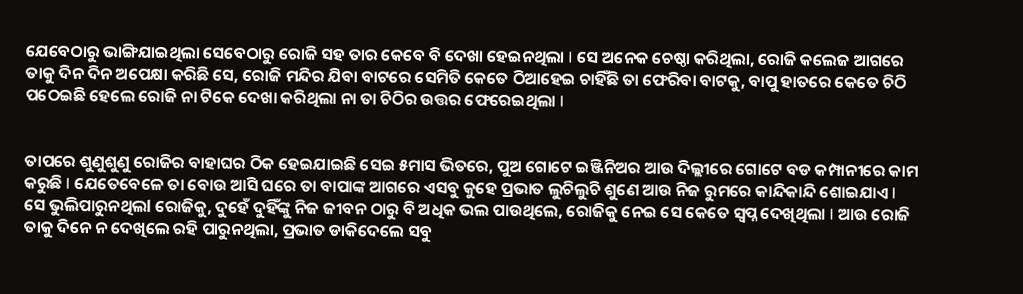ଯେବେଠାରୁ ଭାଙ୍ଗିଯାଇଥିଲା ସେବେଠାରୁ ରୋଜି ସହ ତାର କେବେ ବି ଦେଖା ହେଇନଥିଲା I ସେ ଅନେକ ଚେଷ୍ଠା କରିଥିଲା, ରୋଜି କଲେଜ ଆଗରେ ତାକୁ ଦିନ ଦିନ ଅପେକ୍ଷା କରିଛି ସେ, ରୋଜି ମନ୍ଦିର ଯିବା ବାଟରେ ସେମିତି କେତେ ଠିଆହେଇ ଚାହିଁଛି ତା ଫେରିବା ବାଟକୁ, ବାପୁ ହାତରେ କେତେ ଚିଠି ପଠେଇଛି ହେଲେ ରୋଜି ନା ଟିକେ ଦେଖା କରିଥିଲା ନା ତା ଚିଠିର ଉତ୍ତର ଫେରେଇଥିଲା I


ତାପରେ ଶୁଣୁଶୁଣୁ ରୋଜିର ବାହାଘର ଠିକ ହେଇଯାଇଛି ସେଇ ୫ମାସ ଭିତରେ, ପୁଅ ଗୋଟେ ଇଞ୍ଜିନିଅର ଆଉ ଦିଲ୍ଲୀରେ ଗୋଟେ ବଡ କମ୍ପାନୀରେ କାମ କରୁଛି I ଯେତେବେଳେ ତା ବୋଉ ଆସି ଘରେ ତା ବାପାଙ୍କ ଆଗରେ ଏସବୁ କୁହେ ପ୍ରଭାତ ଲୁଚିଲୁଚି ଶୁଣେ ଆଉ ନିଜ ରୁମରେ କାନ୍ଦିକାନ୍ଦି ଶୋଇଯାଏ I ସେ ଭୁଲିପାରୁନଥିଲl ରୋଜିକୁ, ଦୁହେଁ ଦୁହିଁଙ୍କୁ ନିଜ ଜୀବନ ଠାରୁ ବି ଅଧିକ ଭଲ ପାଉଥିଲେ, ରୋଜିକୁ ନେଇ ସେ କେତେ ସ୍ବପ୍ନ ଦେଖିଥିଲା I ଆଉ ରୋଜି ତାକୁ ଦିନେ ନ ଦେଖିଲେ ରହି ପାରୁନଥିଲା, ପ୍ରଭାତ ଡାକିଦେଲେ ସବୁ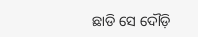ଛାଡି ସେ ଦୌଡ଼ି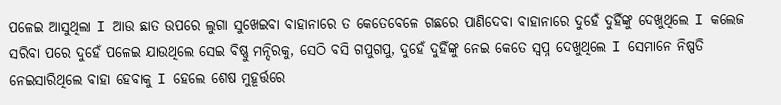ପଳେଇ ଆସୁଥିଲା I ଆଉ ଛାତ ଉପରେ ଲୁଗା ସୁଖେଇବା ବାହାନାରେ ତ କେତେବେଳେ ଗଛରେ ପାଣିଦେବା ବାହାନାରେ ଦୁହେଁ ଦୁହିଁଙ୍କୁ ଦେଖୁଥିଲେ I କଲେଜ ସରିବା ପରେ ଦୁହେଁ ପଳେଇ ଯାଉଥିଲେ ସେଇ ବିଷ୍ଣୁ ମନ୍ଦିରକୁ, ସେଠି ବସି ଗପୁଗପୁ, ଦୁହେଁ ଦୁହିଁଙ୍କୁ ନେଇ କେତେ ସ୍ବପ୍ନ ଦେଖୁଥିଲେ I ସେମାନେ ନିଷ୍ପତି ନେଇସାରିଥିଲେ ବାହା ହେବାକୁ I ହେଲେ ଶେଷ ମୁହୂର୍ତ୍ତରେ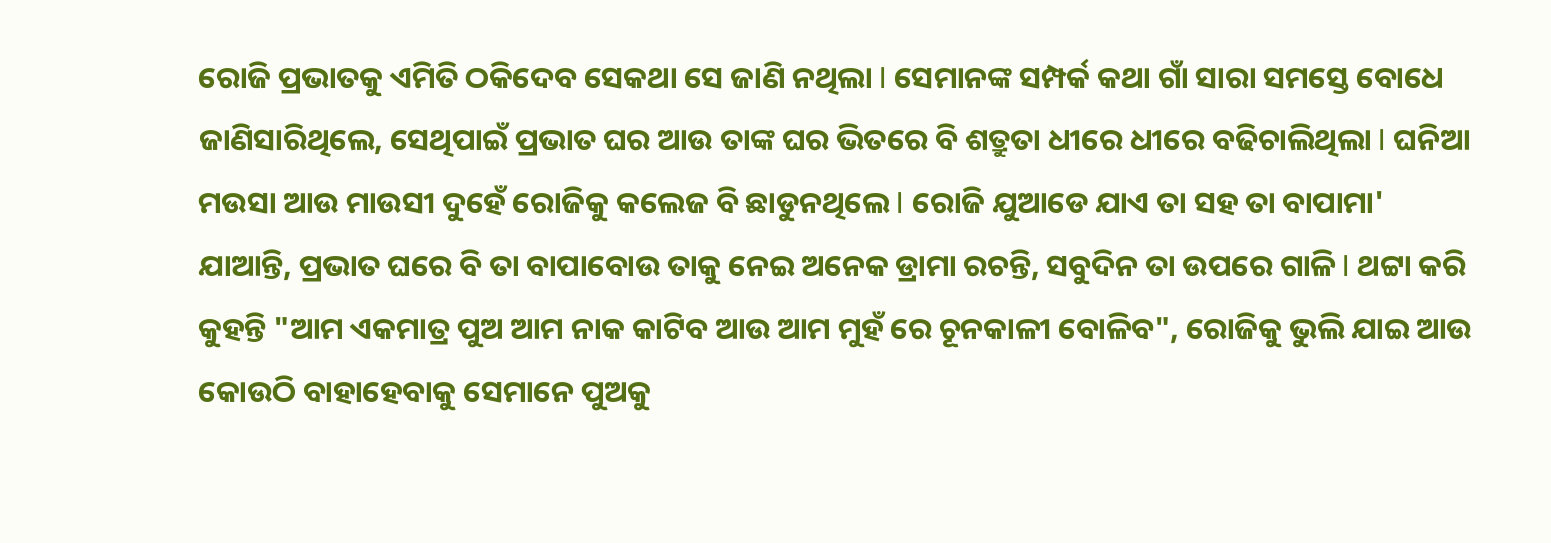ରୋଜି ପ୍ରଭାତକୁ ଏମିତି ଠକିଦେବ ସେକଥା ସେ ଜାଣି ନଥିଲା I ସେମାନଙ୍କ ସମ୍ପର୍କ କଥା ଗାଁ ସାରା ସମସ୍ତେ ବୋଧେ ଜାଣିସାରିଥିଲେ, ସେଥିପାଇଁ ପ୍ରଭାତ ଘର ଆଉ ତାଙ୍କ ଘର ଭିତରେ ବି ଶତ୍ରୁତା ଧୀରେ ଧୀରେ ବଢିଚାଲିଥିଲା I ଘନିଆ ମଉସା ଆଉ ମାଉସୀ ଦୁହେଁ ରୋଜିକୁ କଲେଜ ବି ଛାଡୁନଥିଲେ I ରୋଜି ଯୁଆଡେ ଯାଏ ତା ସହ ତା ବାପାମା' ଯାଆନ୍ତି, ପ୍ରଭାତ ଘରେ ବି ତା ବାପାବୋଉ ତାକୁ ନେଇ ଅନେକ ଡ୍ରାମା ରଚନ୍ତି, ସବୁଦିନ ତା ଉପରେ ଗାଳି I ଥଟ୍ଟା କରି କୁହନ୍ତି "ଆମ ଏକମାତ୍ର ପୁଅ ଆମ ନାକ କାଟିବ ଆଉ ଆମ ମୁହଁ ରେ ଚୂନକାଳୀ ବୋଳିବ", ରୋଜିକୁ ଭୁଲି ଯାଇ ଆଉ କୋଉଠି ବାହାହେବାକୁ ସେମାନେ ପୁଅକୁ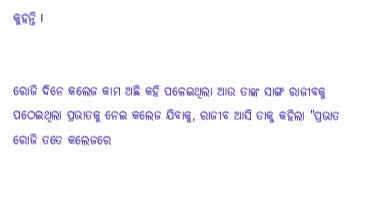କୁହନ୍ତି I


ରୋଜି ଦିନେ କଲେଜ କାମ ଅଛି କହି ପଳେଇଥିଲା ଆଉ ତାଙ୍କ ସାଙ୍ଗ ରାଜୀବକୁ ପଠେଇଥିଲା ପ୍ରଭାତକୁ ନେଇ କଲେଜ ଯିବାକୁ, ରାଜୀବ ଆସି ତାକୁ କହିଲା "ପ୍ରଭାତ ରୋଜି ତତେ କଲେଜରେ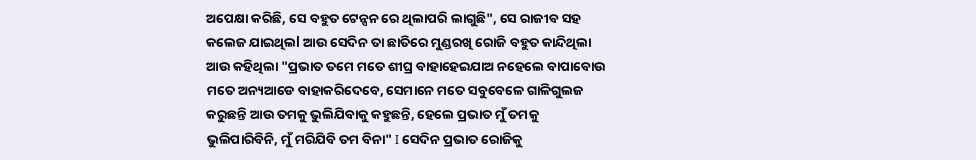ଅପେକ୍ଷା କରିଛି, ସେ ବହୁତ ଟେନ୍ସନ ରେ ଥିଲାପରି ଲାଗୁଛି", ସେ ରାଜୀବ ସହ କଲେଜ ଯାଇଥିଲl ଆଉ ସେଦିନ ତା ଛାତିରେ ମୁଣ୍ଡରଖି ରୋଜି ବହୁତ କାନ୍ଦିଥିଲା ଆଉ କହିଥିଲା "ପ୍ରଭାତ ତମେ ମତେ ଶୀଘ୍ର ବାହାହେଇଯାଅ ନହେଲେ ବାପାବୋଉ ମତେ ଅନ୍ୟଆଡେ ବାହାକରିଦେବେ, ସେମାନେ ମତେ ସବୁବେଳେ ଗାଳିଗୁଲଜ କରୁଛନ୍ତି ଆଉ ତମକୁ ଭୁଲିଯିବାକୁ କହୁଛନ୍ତି, ହେଲେ ପ୍ରଭାତ ମୁଁ ତମକୁ ଭୁଲିପାରିବିନି, ମୁଁ ମରିଯିବି ତମ ବିନା" I ସେଦିନ ପ୍ରଭାତ ରୋଜିକୁ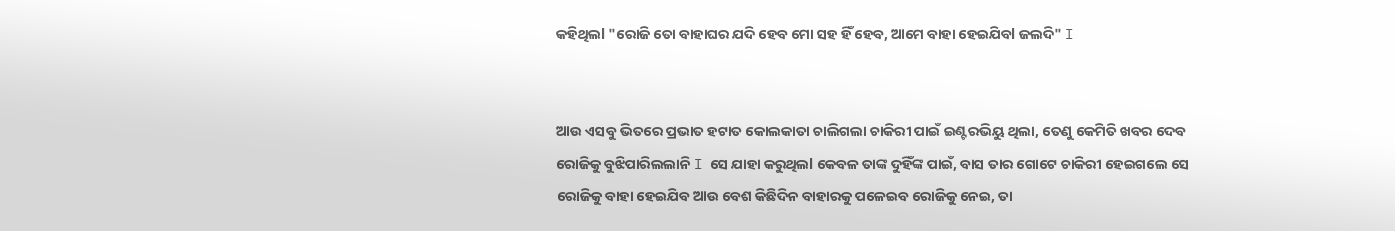କହିଥିଲl "ରୋଜି ତୋ ବାହାଘର ଯଦି ହେବ ମୋ ସହ ହିଁ ହେବ, ଆମେ ବାହା ହେଇଯିବl ଜଲଦି" I


ଆଉ ଏସବୁ ଭିତରେ ପ୍ରଭାତ ହଟାତ କୋଲକାତା ଚାଲିଗଲା ଚାକିରୀ ପାଇଁ ଇଣ୍ଟରଭିୟୁ ଥିଲା, ତେଣୁ କେମିତି ଖବର ଦେବ ରୋଜିକୁ ବୁଝିପାରିଲଲାନି I ସେ ଯାହା କରୁଥିଲl କେବଳ ତାଙ୍କ ଦୁହିଁଙ୍କ ପାଇଁ, ବାସ ତାର ଗୋଟେ ଚାକିରୀ ହେଇଗଲେ ସେ ରୋଜିକୁ ବାହା ହେଇଯିବ ଆଉ ବେଶ କିଛିଦିନ ବାହାରକୁ ପଳେଇବ ରୋଜିକୁ ନେଇ, ତା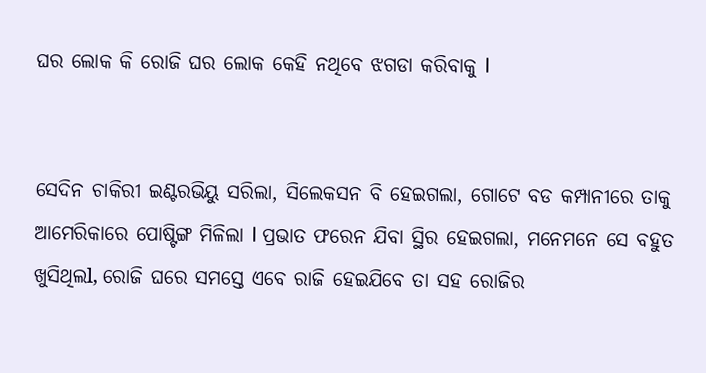ଘର ଲୋକ କି ରୋଜି ଘର ଲୋକ କେହି ନଥିବେ ଝଗଡା କରିବାକୁ I


ସେଦିନ ଚାକିରୀ ଇଣ୍ଟରଭିୟୁ ସରିଲା, ସିଲେକସନ ବି ହେଇଗଲା, ଗୋଟେ ବଡ କମ୍ପାନୀରେ ତାକୁ ଆମେରିକାରେ ପୋଷ୍ଟିଙ୍ଗ ମିଳିଲା I ପ୍ରଭାତ ଫରେନ ଯିବା ସ୍ଥିର ହେଇଗଲା, ମନେମନେ ସେ ବହୁତ ଖୁସିଥିଲl, ରୋଜି ଘରେ ସମସ୍ତେ ଏବେ ରାଜି ହେଇଯିବେ ତା ସହ ରୋଜିର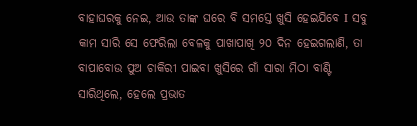ବାହାଘରକୁ ନେଇ, ଆଉ ତାଙ୍କ ଘରେ ବି ସମସ୍ତେ ଖୁସି ହେଇଯିବେ I ସବୁ କାମ ସାରି ସେ ଫେରିଲା ବେଳକୁ ପାଖାପାଖି ୨୦ ଦିନ ହେଇଗଲାଣି, ତା ବାପାବୋଉ ପୁଅ ଚାକିରୀ ପାଇବା ଖୁସିରେ ଗାଁ ସାରା ମିଠା ବାଣ୍ଟି ସାରିଥିଲେ, ହେଲେ ପ୍ରଭାତ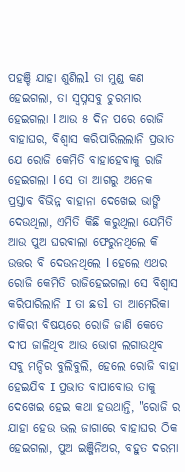ପହଞ୍ଚି ଯାହା ଶୁଣିଲl ତା ମୁଣ୍ଡ କଣ ହେଇଗଲା, ତା ସ୍ବପ୍ନସବୁ ଚୁରମାର ହେଇଗଲା l ଆଉ ୫ ଦିନ ପରେ ରୋଜି ବାହାଘର, ବିଶ୍ୱାସ କରିପାରିଲଲାନି ପ୍ରଭାତ ଯେ ରୋଜି କେମିତି ବାହାହେବାକୁ ରାଜି ହେଇଗଲା l ସେ ତା ଆଗରୁ ଅନେକ ପ୍ରସ୍ତାବ ବିଭିନ୍ନ ବାହାନା ଦେଖେଇ ଭାଙ୍ଗି ଦେଉଥିଲା, ଏମିତି କିଛି କରୁଥିଲା ଯେମିତି ଆଉ ପୁଅ ଘରଵାଲା ଫେରୁନଥିଲେ କି ଉତ୍ତର ବି ଦେଉନଥିଲେ l ହେଲେ ଏଥର ରୋଜି କେମିତି ରାଜିହେଇଗଲା ସେ ବିଶ୍ୱାସ କରିପାରିଲାନି I ତା ଛଡl ତା ଆମେରିକା ଚାକିରୀ ବିଷୟରେ ରୋଜି ଜାଣି କେତେ ଦୀପ ଜାଳିଥିବ ଆଉ ଭୋଗ ଲଗାଉଥିବ ସବୁ ମନ୍ଦିର ବୁଲିବୁଲି, ହେଲେ ରୋଜି ବାହା ହେଇଯିବ I ପ୍ରଭାତ ବାପାବୋଉ ତାକୁ ଦେଖେଇ ହେଇ କଥା ହଉଥାନ୍ତି, "ରୋଜି ର ଯାହା ହେଉ ଭଲ ଜାଗାରେ ବାହାଘର ଠିକ ହେଇଗଲା, ପୁଅ ଇଞ୍ଜିନିଅର, ବହୁତ ଦରମା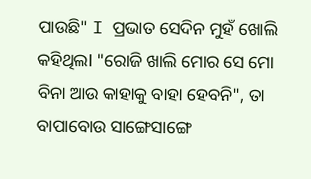ପାଉଛି" I ପ୍ରଭାତ ସେଦିନ ମୁହଁ ଖୋଲି କହିଥିଲl "ରୋଜି ଖାଲି ମୋର ସେ ମୋ ବିନା ଆଉ କାହାକୁ ବାହା ହେବନି", ତା ବାପାବୋଉ ସାଙ୍ଗେସାଙ୍ଗେ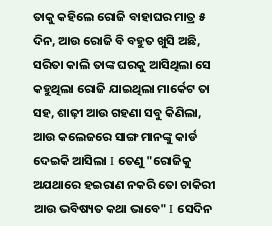ତାକୁ କହିଲେ ରୋଜି ବାହାଘର ମାତ୍ର ୫ ଦିନ, ଆଉ ରୋଜି ବି ବହୁତ ଖୁସି ଅଛି, ସରିତା କାଲି ତାଙ୍କ ଘରକୁ ଆସିଥିଲା ସେ କହୁଥିଲା ରୋଜି ଯାଇଥିଲା ମାର୍କେଟ ତା ସହ, ଶାଢ଼ୀ ଆଉ ଗହଣା ସବୁ କିଣିଲା, ଆଉ କଲେଜରେ ସାଙ୍ଗ ମାନଙ୍କୁ କାର୍ଡ ଦେଇକି ଆସିଲା I ତେଣୁ "ରୋଜିକୁ ଅଯଥାରେ ହଇରାଣ ନକରି ତୋ ଚାକିରୀ ଆଉ ଭବିଷ୍ୟତ କଥା ଭାବେ" I ସେଦିନ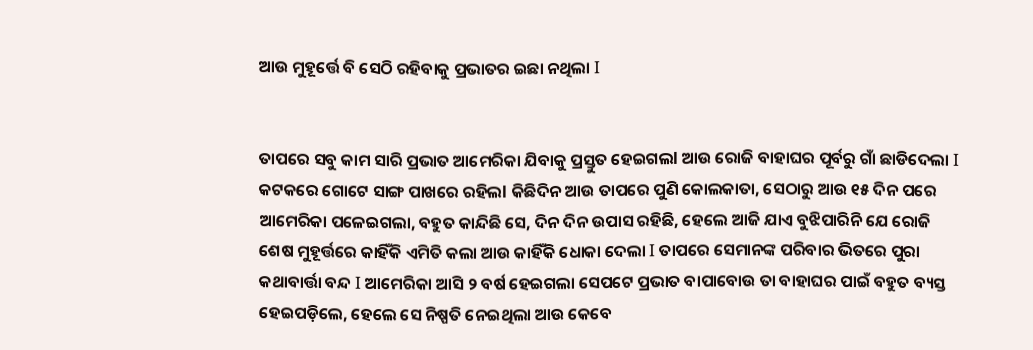ଆଉ ମୁହୂର୍ତ୍ତେ ବି ସେଠି ରହିବାକୁ ପ୍ରଭାତର ଇଛା ନଥିଲା I


ତାପରେ ସବୁ କାମ ସାରି ପ୍ରଭାତ ଆମେରିକା ଯିବାକୁ ପ୍ରସ୍ତୁତ ହେଇଗଲl ଆଉ ରୋଜି ବାହାଘର ପୂର୍ବରୁ ଗାଁ ଛାଡିଦେଲା I କଟକରେ ଗୋଟେ ସାଙ୍ଗ ପାଖରେ ରହିଲl କିଛିଦିନ ଆଉ ତାପରେ ପୁଣି କୋଲକାତା, ସେଠାରୁ ଆଉ ୧୫ ଦିନ ପରେ ଆମେରିକା ପଳେଇଗଲା, ବହୁତ କାନ୍ଦିଛି ସେ, ଦିନ ଦିନ ଉପାସ ରହିଛି, ହେଲେ ଆଜି ଯାଏ ବୁଝିପାରିନି ଯେ ରୋଜି ଶେଷ ମୁହୂର୍ତ୍ତରେ କାହିଁକି ଏମିତି କଲା ଆଉ କାହିଁକି ଧୋକା ଦେଲା I ତାପରେ ସେମାନଙ୍କ ପରିବାର ଭିତରେ ପୁରା କଥାବାର୍ତ୍ତା ବନ୍ଦ I ଆମେରିକା ଆସି ୨ ବର୍ଷ ହେଇଗଲା ସେପଟେ ପ୍ରଭାତ ବାପାବୋଉ ତା ବାହାଘର ପାଇଁ ବହୁତ ବ୍ୟସ୍ତ ହେଇପଡ଼ିଲେ, ହେଲେ ସେ ନିଷ୍ପତି ନେଇଥିଲା ଆଉ କେବେ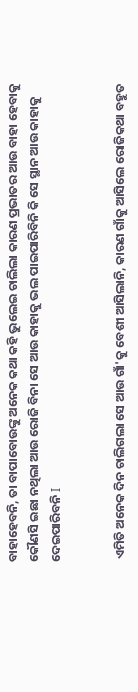ବାହାହେବନି, ତା ବାପାବୋଉଙ୍କୁ ଅନେକ କଥା କହି ଭୁଲେଇ ଚାଲିଲା କାରଣ ପ୍ରଭାତର ଆଉ ବାହା ହେବାକୁ କୌଣସି ଇଛା ନଥିଲା ଆଉ ରୋଜି ବିନା ସେ ଆଉ କାହାକୁ ଭଲ ପାଇପାରିବିନି କି ସେ ସ୍ଥାନ ଆଉ କାହାକୁ ଦେଇପାରିବନି I


 ଏମିତି ଅନେକ ଦିନ ଚାଲିଗଲା ସେ ଆଉ ଗାଁ'କୁ ବେଶୀ ଆସିଲାନି, କାରଣ ଗାଁକୁ ଆସିଲେ ରୋଜିକଥା ବହୁତ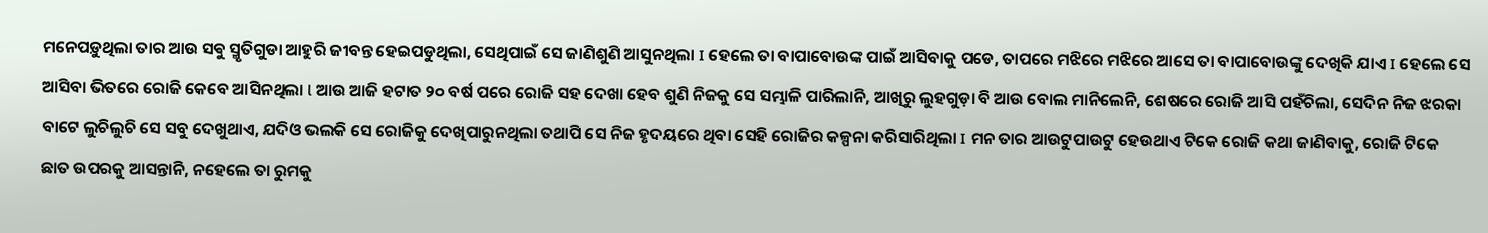ମନେପଡ଼ୁଥିଲା ତାର ଆଉ ସଵୁ ସ୍ମୃତିଗୁଡା ଆହୁରି ଜୀବନ୍ତ ହେଇପଡୁଥିଲା, ସେଥିପାଇଁ ସେ ଜାଣିଶୁଣି ଆସୁନଥିଲା I ହେଲେ ତା ବାପାବୋଉଙ୍କ ପାଇଁ ଆସିବାକୁ ପଡେ, ତାପରେ ମଝିରେ ମଝିରେ ଆସେ ତା ବାପାବୋଉଙ୍କୁ ଦେଖିକି ଯାଏ I ହେଲେ ସେ ଆସିବା ଭିତରେ ରୋଜି କେବେ ଆସିନଥିଲା l ଆଉ ଆଜି ହଟାତ ୨୦ ବର୍ଷ ପରେ ରୋଜି ସହ ଦେଖା ହେବ ଶୁଣି ନିଜକୁ ସେ ସମ୍ଭାଳି ପାରିଲାନି, ଆଖିରୁ ଲୁହଗୁଡ଼ା ବି ଆଉ ବୋଲ ମାନିଲେନି, ଶେଷରେ ରୋଜି ଆସି ପହଁଚିଲା, ସେଦିନ ନିଜ ଝରକା ବାଟେ ଲୁଚିଲୁଚି ସେ ସବୁ ଦେଖୁଥାଏ, ଯଦିଓ ଭଲକି ସେ ରୋଜିକୁ ଦେଖିପାରୁନଥିଲା ତଥାପି ସେ ନିଜ ହୃଦୟରେ ଥିବା ସେହି ରୋଜିର କଳ୍ପନା କରିସାରିଥିଲା I ମନ ତାର ଆଉଟୁପାଉଟୁ ହେଉଥାଏ ଟିକେ ରୋଜି କଥା ଜାଣିବାକୁ, ରୋଜି ଟିକେ ଛାତ ଉପରକୁ ଆସନ୍ତାନି, ନହେଲେ ତା ରୁମକୁ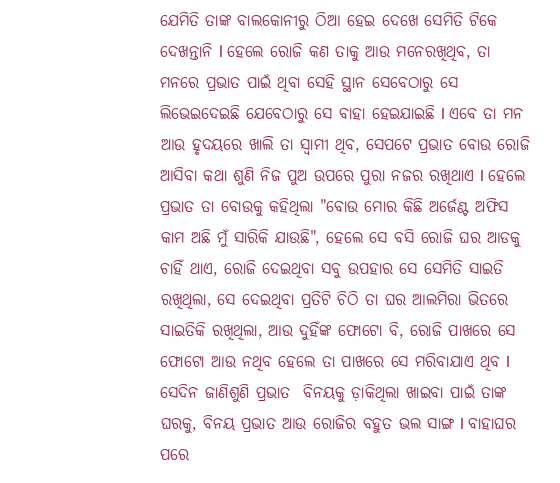ଯେମିତି ତାଙ୍କ ବାଲକୋନୀରୁ ଠିଆ ହେଇ ଦେଖେ ସେମିତି ଟିକେ ଦେଖନ୍ତାନି l ହେଲେ ରୋଜି କଣ ତାକୁ ଆଉ ମନେରଖିଥିବ, ତା ମନରେ ପ୍ରଭାତ ପାଇଁ ଥିବା ସେହି ସ୍ଥାନ ସେବେଠାରୁ ସେ ଲିଭେଇଦେଇଛି ଯେବେଠାରୁ ସେ ବାହା ହେଇଯାଇଛି I ଏବେ ତା ମନ ଆଉ ହୃଦୟରେ ଖାଲି ତା ସ୍ୱାମୀ ଥିବ, ସେପଟେ ପ୍ରଭାତ ବୋଉ ରୋଜି ଆସିବା କଥା ଶୁଣି ନିଜ ପୁଅ ଉପରେ ପୁରା ନଜର ରଖିଥାଏ I ହେଲେ ପ୍ରଭାତ ତା ବୋଉକୁ କହିଥିଲା "ବୋଉ ମୋର କିଛି ଅର୍ଜେଣ୍ଟ ଅଫିସ କାମ ଅଛି ମୁଁ ସାରିକି ଯାଉଛି", ହେଲେ ସେ ବସି ରୋଜି ଘର ଆଡକୁ ଚାହିଁ ଥାଏ, ରୋଜି ଦେଇଥିବା ସବୁ ଉପହାର ସେ ସେମିତି ସାଇତି ରଖିଥିଲା, ସେ ଦେଇଥିବା ପ୍ରତିଟି ଚିଠି ତା ଘର ଆଲମିରା ଭିତରେ ସାଇତିକି ରଖିଥିଲା, ଆଉ ଦୁହିଁଙ୍କ ଫୋଟୋ ବି, ରୋଜି ପାଖରେ ସେ ଫୋଟୋ ଆଉ ନଥିବ ହେଲେ ତା ପାଖରେ ସେ ମରିବାଯାଏ ଥିବ I ସେଦିନ ଜାଣିଶୁଣି ପ୍ରଭାତ  ବିନୟକୁ ଡ଼ାକିଥିଲା ଖାଇବା ପାଇଁ ତାଙ୍କ ଘରକୁ, ବିନୟ ପ୍ରଭାତ ଆଉ ରୋଜିର ବହୁତ ଭଲ ସାଙ୍ଗ I ବାହାଘର ପରେ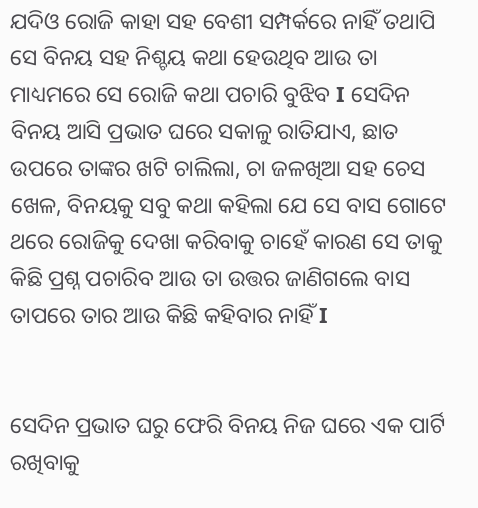ଯଦିଓ ରୋଜି କାହା ସହ ବେଶୀ ସମ୍ପର୍କରେ ନାହିଁ ତଥାପି ସେ ବିନୟ ସହ ନିଶ୍ଚୟ କଥା ହେଉଥିବ ଆଉ ତା ମାଧ୍ୟମରେ ସେ ରୋଜି କଥା ପଚାରି ବୁଝିବ I ସେଦିନ ବିନୟ ଆସି ପ୍ରଭାତ ଘରେ ସକାଳୁ ରାତିଯାଏ, ଛାତ ଉପରେ ତାଙ୍କର ଖଟି ଚାଲିଲା, ଚା ଜଳଖିଆ ସହ ଚେସ ଖେଳ, ବିନୟକୁ ସବୁ କଥା କହିଲା ଯେ ସେ ବାସ ଗୋଟେ ଥରେ ରୋଜିକୁ ଦେଖା କରିବାକୁ ଚାହେଁ କାରଣ ସେ ତାକୁ କିଛି ପ୍ରଶ୍ନ ପଚାରିବ ଆଉ ତା ଉତ୍ତର ଜାଣିଗଲେ ବାସ ତାପରେ ତାର ଆଉ କିଛି କହିବାର ନାହିଁ I


ସେଦିନ ପ୍ରଭାତ ଘରୁ ଫେରି ବିନୟ ନିଜ ଘରେ ଏକ ପାର୍ଟି ରଖିବାକୁ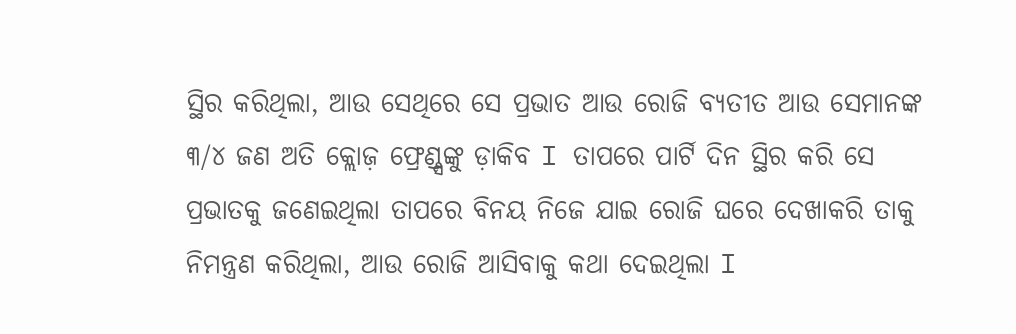ସ୍ଥିର କରିଥିଲା, ଆଉ ସେଥିରେ ସେ ପ୍ରଭାତ ଆଉ ରୋଜି ବ୍ୟତୀତ ଆଉ ସେମାନଙ୍କ ୩/୪ ଜଣ ଅତି କ୍ଲୋଜ଼ ଫ୍ରେଣ୍ଡ୍ସଙ୍କୁ ଡ଼ାକିବ I ତାପରେ ପାର୍ଟି ଦିନ ସ୍ଥିର କରି ସେ ପ୍ରଭାତକୁ ଜଣେଇଥିଲା ତାପରେ ବିନୟ ନିଜେ ଯାଇ ରୋଜି ଘରେ ଦେଖାକରି ତାକୁ ନିମନ୍ତ୍ରଣ କରିଥିଲା, ଆଉ ରୋଜି ଆସିବାକୁ କଥା ଦେଇଥିଲା I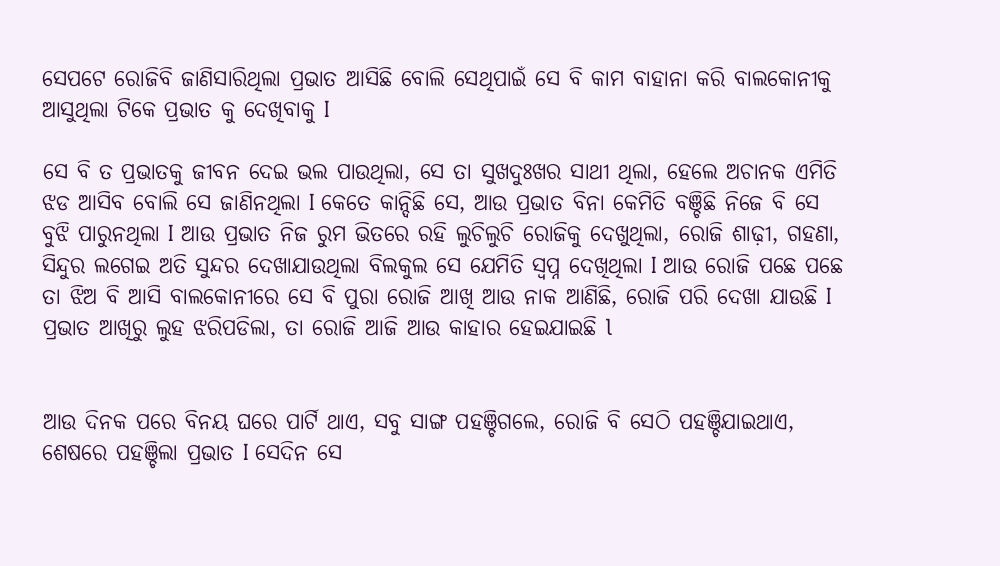ସେପଟେ ରୋଜିବି ଜାଣିସାରିଥିଲା ପ୍ରଭାତ ଆସିଛି ବୋଲି ସେଥିପାଇଁ ସେ ବି କାମ ବାହାନା କରି ବାଲକୋନୀକୁ ଆସୁଥିଲା ଟିକେ ପ୍ରଭାତ କୁ ଦେଖିବାକୁ I

ସେ ବି ତ ପ୍ରଭାତକୁ ଜୀବନ ଦେଇ ଭଲ ପାଉଥିଲା, ସେ ତା ସୁଖଦୁଃଖର ସାଥୀ ଥିଲା, ହେଲେ ଅଚାନକ ଏମିତି ଝଡ ଆସିବ ବୋଲି ସେ ଜାଣିନଥିଲା I କେତେ କାନ୍ଦିଛି ସେ, ଆଉ ପ୍ରଭାତ ବିନା କେମିତି ବଞ୍ଚିଛି ନିଜେ ବି ସେ ବୁଝି ପାରୁନଥିଲା I ଆଉ ପ୍ରଭାତ ନିଜ ରୁମ ଭିତରେ ରହି ଲୁଚିଲୁଚି ରୋଜିକୁ ଦେଖୁଥିଲା, ରୋଜି ଶାଢ଼ୀ, ଗହଣା, ସିନ୍ଦୁର ଲଗେଇ ଅତି ସୁନ୍ଦର ଦେଖାଯାଉଥିଲା ବିଲକୁଲ ସେ ଯେମିତି ସ୍ବପ୍ନ ଦେଖିଥିଲା I ଆଉ ରୋଜି ପଛେ ପଛେ ତା ଝିଅ ବି ଆସି ବାଲକୋନୀରେ ସେ ବି ପୁରା ରୋଜି ଆଖି ଆଉ ନାକ ଆଣିଛି, ରୋଜି ପରି ଦେଖା ଯାଉଛି I ପ୍ରଭାତ ଆଖିରୁ ଲୁହ ଝରିପଡିଲା, ତା ରୋଜି ଆଜି ଆଉ କାହାର ହେଇଯାଇଛି l


ଆଉ ଦିନକ ପରେ ବିନୟ ଘରେ ପାର୍ଟି ଥାଏ, ସବୁ ସାଙ୍ଗ ପହଞ୍ଚିଗଲେ, ରୋଜି ବି ସେଠି ପହଞ୍ଚିଯାଇଥାଏ, ଶେଷରେ ପହଞ୍ଚିଲା ପ୍ରଭାତ I ସେଦିନ ସେ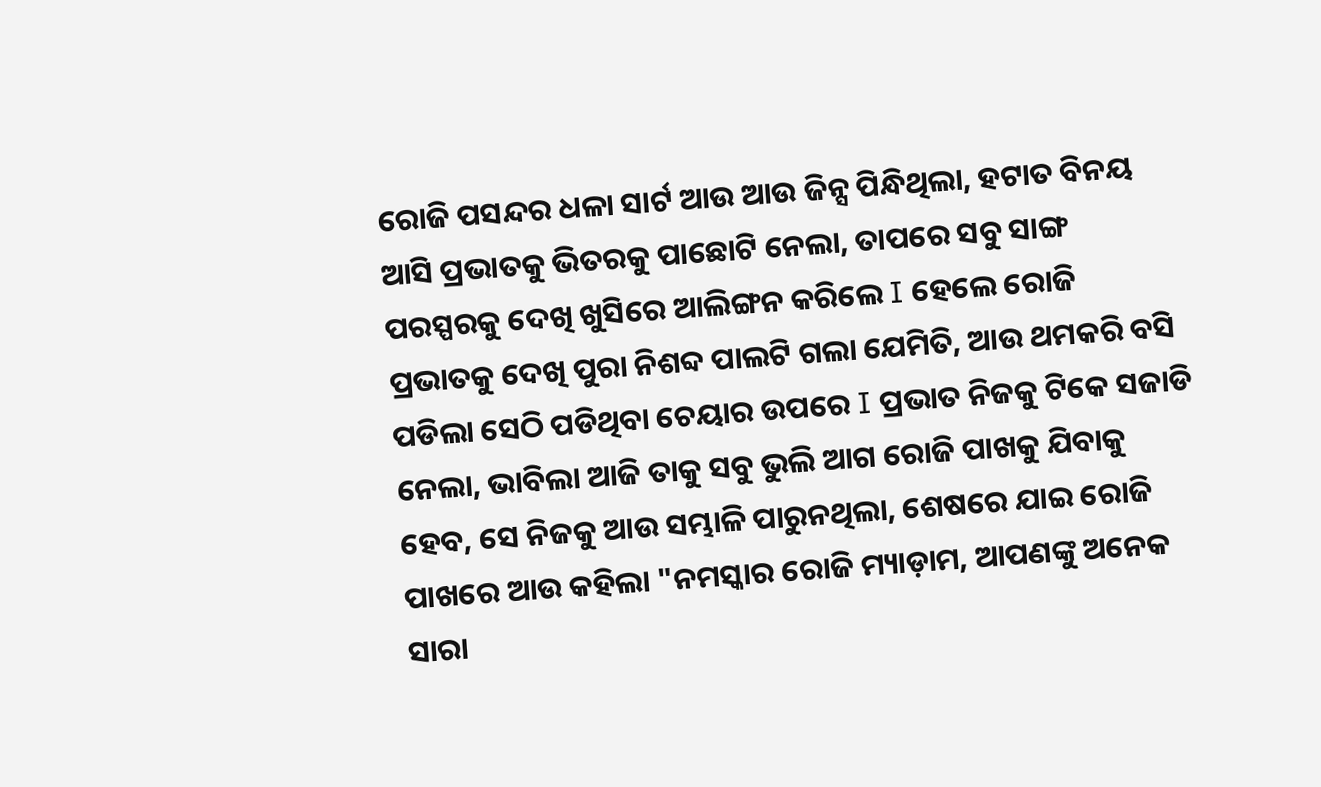ରୋଜି ପସନ୍ଦର ଧଳା ସାର୍ଟ ଆଉ ଆଉ ଜିନ୍ସ ପିନ୍ଧିଥିଲା, ହଟାତ ବିନୟ ଆସି ପ୍ରଭାତକୁ ଭିତରକୁ ପାଛୋଟି ନେଲା, ତାପରେ ସବୁ ସାଙ୍ଗ ପରସ୍ପରକୁ ଦେଖି ଖୁସିରେ ଆଲିଙ୍ଗନ କରିଲେ I ହେଲେ ରୋଜି ପ୍ରଭାତକୁ ଦେଖି ପୁରା ନିଶବ୍ଦ ପାଲଟି ଗଲା ଯେମିତି, ଆଉ ଥମକରି ବସି ପଡିଲା ସେଠି ପଡିଥିବା ଚେୟାର ଉପରେ I ପ୍ରଭାତ ନିଜକୁ ଟିକେ ସଜାଡି ନେଲା, ଭାବିଲା ଆଜି ତାକୁ ସବୁ ଭୁଲି ଆଗ ରୋଜି ପାଖକୁ ଯିବାକୁ ହେବ, ସେ ନିଜକୁ ଆଉ ସମ୍ଭାଳି ପାରୁନଥିଲା, ଶେଷରେ ଯାଇ ରୋଜି ପାଖରେ ଆଉ କହିଲା "ନମସ୍କାର ରୋଜି ମ୍ୟାଡ଼ାମ, ଆପଣଙ୍କୁ ଅନେକ ସାରା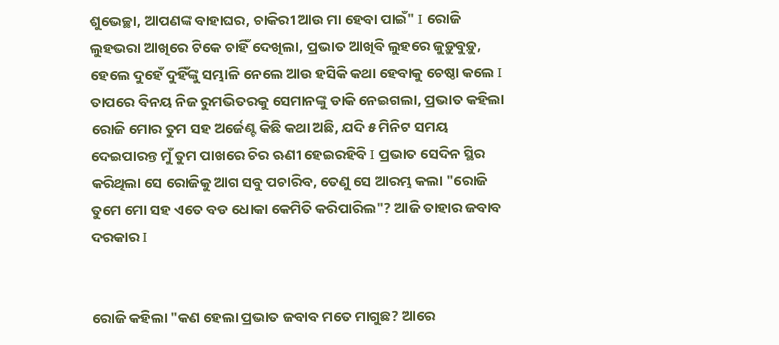ଶୁଭେଚ୍ଛା, ଆପଣଙ୍କ ବାହାଘର, ଚାକିରୀ ଆଉ ମା ହେବା ପାଇଁ" I ରୋଜି ଲୁହଭରା ଆଖିରେ ଟିକେ ଚାହିଁ ଦେଖିଲା, ପ୍ରଭାତ ଆଖିବି ଲୁହରେ ଜୁଡ଼ୁବୁଡ଼ୁ, ହେଲେ ଦୁହେଁ ଦୁହିଁଙ୍କୁ ସମ୍ଭାଳି ନେଲେ ଆଉ ହସିକି କଥା ହେବାକୁ ଚେଷ୍ଠା କଲେ I ତାପରେ ବିନୟ ନିଜ ରୁମଭିତରକୁ ସେମାନଙ୍କୁ ଡାକି ନେଇଗଲା, ପ୍ରଭାତ କହିଲା ରୋଜି ମୋର ତୁମ ସହ ଅର୍ଜେଣ୍ଟ କିଛି କଥା ଅଛି, ଯଦି ୫ ମିନିଟ ସମୟ ଦେଇପାରନ୍ତ ମୁଁ ତୁମ ପାଖରେ ଚିର ଋଣୀ ହେଇରହିବି I ପ୍ରଭାତ ସେଦିନ ସ୍ଥିର କରିଥିଲା ସେ ରୋଜିକୁ ଆଗ ସବୁ ପଚାରିବ, ତେଣୁ ସେ ଆରମ୍ଭ କଲା "ରୋଜି ତୁମେ ମୋ ସହ ଏତେ ବଡ ଧୋକା କେମିତି କରିପାରିଲ"? ଆଜି ତାହାର ଜବାବ ଦରକାର I


ରୋଜି କହିଲା "କଣ ହେଲା ପ୍ରଭାତ ଜବାବ ମତେ ମାଗୁଛ? ଆରେ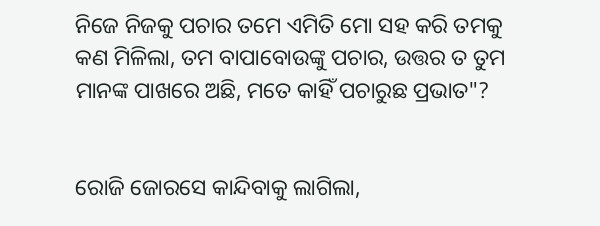ନିଜେ ନିଜକୁ ପଚାର ତମେ ଏମିତି ମୋ ସହ କରି ତମକୁ କଣ ମିଳିଲା, ତମ ବାପାବୋଉଙ୍କୁ ପଚାର, ଉତ୍ତର ତ ତୁମ ମାନଙ୍କ ପାଖରେ ଅଛି, ମତେ କାହିଁ ପଚାରୁଛ ପ୍ରଭାତ"?


ରୋଜି ଜୋରସେ କାନ୍ଦିବାକୁ ଲାଗିଲା,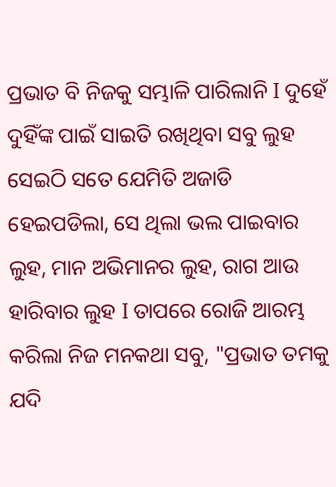ପ୍ରଭାତ ବି ନିଜକୁ ସମ୍ଭାଳି ପାରିଲାନି I ଦୁହେଁ ଦୁହିଁଙ୍କ ପାଇଁ ସାଇତି ରଖିଥିବା ସବୁ ଲୁହ ସେଇଠି ସତେ ଯେମିତି ଅଜାଡି ହେଇପଡିଲା, ସେ ଥିଲା ଭଲ ପାଇବାର ଲୁହ, ମାନ ଅଭିମାନର ଲୁହ, ରାଗ ଆଉ ହାରିବାର ଲୁହ I ତାପରେ ରୋଜି ଆରମ୍ଭ କରିଲା ନିଜ ମନକଥା ସବୁ, "ପ୍ରଭାତ ତମକୁ ଯଦି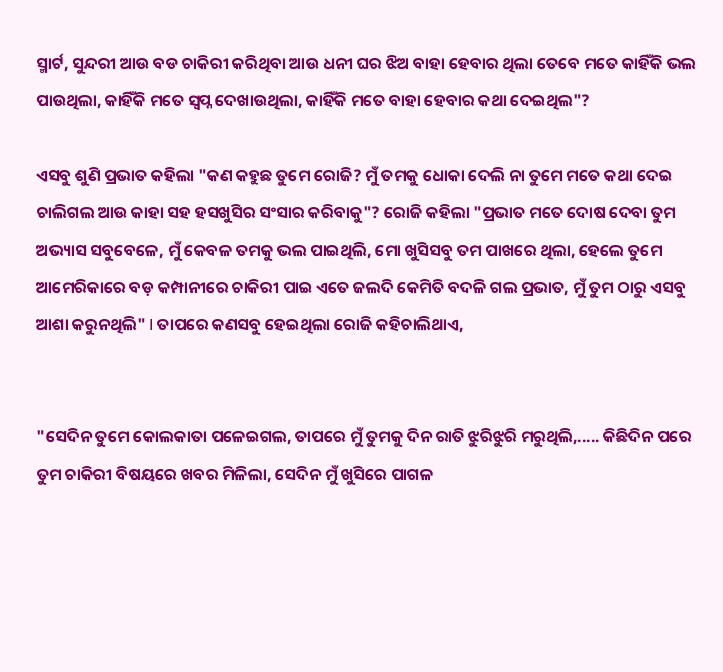ସ୍ମାର୍ଟ, ସୁନ୍ଦରୀ ଆଉ ବଡ ଚାକିରୀ କରିଥିବା ଆଉ ଧନୀ ଘର ଝିଅ ବାହା ହେବାର ଥିଲା ତେବେ ମତେ କାହିଁକି ଭଲ ପାଉଥିଲା, କାହିଁକି ମତେ ସ୍ୱପ୍ନ ଦେଖାଉଥିଲା, କାହିଁକି ମତେ ବାହା ହେବାର କଥା ଦେଇଥିଲ"?

ଏସବୁ ଶୁଣି ପ୍ରଭାତ କହିଲା "କଣ କହୁଛ ତୁମେ ରୋଜି? ମୁଁ ତମକୁ ଧୋକା ଦେଲି ନା ତୁମେ ମତେ କଥା ଦେଇ ଚାଲିଗଲ ଆଉ କାହା ସହ ହସଖୁସିର ସଂସାର କରିବାକୁ"? ରୋଜି କହିଲା "ପ୍ରଭାତ ମତେ ଦୋଷ ଦେବା ତୁମ ଅଭ୍ୟାସ ସବୁବେଳେ, ମୁଁ କେବଳ ତମକୁ ଭଲ ପାଇଥିଲି, ମୋ ଖୁସିସବୁ ତମ ପାଖରେ ଥିଲା, ହେଲେ ତୁମେ ଆମେରିକାରେ ବଡ଼ କମ୍ପାନୀରେ ଚାକିରୀ ପାଇ ଏତେ ଜଲଦି କେମିତି ବଦଳି ଗଲ ପ୍ରଭାତ, ମୁଁ ତୁମ ଠାରୁ ଏସବୁ ଆଶା କରୁନଥିଲି" I ତାପରେ କଣସବୁ ହେଇଥିଲା ରୋଜି କହିଚାଲିଥାଏ,


"ସେଦିନ ତୁମେ କୋଲକାତା ପଳେଇଗଲ, ତାପରେ ମୁଁ ତୁମକୁ ଦିନ ରାତି ଝୁରିଝୁରି ମରୁଥିଲି,..... କିଛିଦିନ ପରେ ତୁମ ଚାକିରୀ ବିଷୟରେ ଖବର ମିଳିଲା, ସେଦିନ ମୁଁ ଖୁସିରେ ପାଗଳ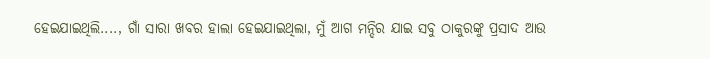ହେଇଯାଇଥିଲି...., ଗାଁ ସାରା ଖବର ହାଲା ହେଇଯାଇଥିଲା, ମୁଁ ଆଗ ମନ୍ଦିର ଯାଇ ସବୁ ଠାକୁରଙ୍କୁ ପ୍ରସାଦ ଆଉ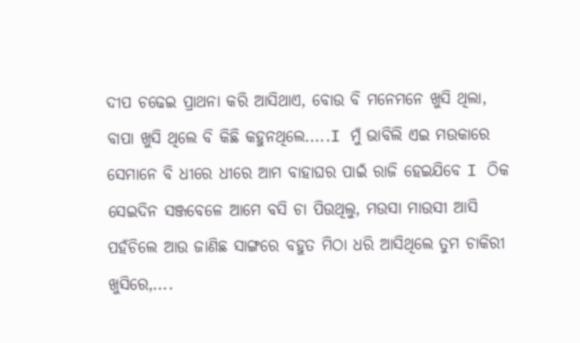ଦୀପ ଚଢେଇ ପ୍ରାଥନା କରି ଆସିଥାଏ, ବୋଉ ବି ମନେମନେ ଖୁସି ଥିଲା, ବାପା ଖୁସି ଥିଲେ ବି କିଛି କହୁନଥିଲେ.....I ମୁଁ ଭାବିଲି ଏଇ ମଉକାରେ ସେମାନେ ବି ଧୀରେ ଧୀରେ ଆମ ବାହାଘର ପାଇଁ ରାଜି ହେଇଯିବେ I ଠିକ ସେଇଦିନ ସଞ୍ଜବେଳେ ଆମେ ବସି ଚା ପିଉଥିଲୁ, ମଉସା ମାଉସୀ ଆସି ପହଁଚିଲେ ଆଉ ଜାଣିଛ ସାଙ୍ଗରେ ବହୁତ ମିଠା ଧରି ଆସିଥିଲେ ତୁମ ଚାକିରୀ ଖୁସିରେ,....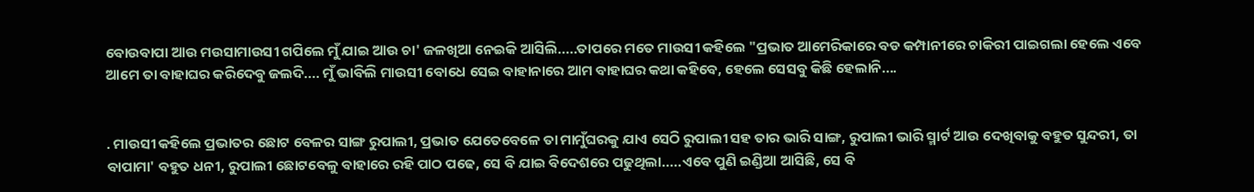ବୋଉବାପା ଆଉ ମଉସାମାଉସୀ ଗପିଲେ ମୁଁ ଯାଇ ଆଉ ଚା' ଜଳଖିଆ ନେଇକି ଆସିଲି.....ତାପରେ ମତେ ମାଉସୀ କହିଲେ "ପ୍ରଭାତ ଆମେରିକାରେ ବଡ କମ୍ପାନୀରେ ଚାକିରୀ ପାଇଗଲା ହେଲେ ଏବେ ଆମେ ତା ବାହାଘର କରିଦେବୁ ଜଲଦି.... ମୁଁ ଭାବିଲି ମାଉସୀ ବୋଧେ ସେଇ ବାହାନାରେ ଆମ ବାହାଘର କଥା କହିବେ, ହେଲେ ସେସବୁ କିଛି ହେଲାନି....


. ମାଉସୀ କହିଲେ ପ୍ରଭାତର ଛୋଟ ବେଳର ସାଙ୍ଗ ରୁପାଲୀ, ପ୍ରଭାତ ଯେତେବେଳେ ତା ମାମୁଁଘରକୁ ଯାଏ ସେଠି ରୁପାଲୀ ସହ ତାର ଭାରି ସାଙ୍ଗ, ରୁପାଲୀ ଭାରି ସ୍ମାର୍ଟ ଆଉ ଦେଖିବାକୁ ବହୁତ ସୁନ୍ଦରୀ, ତା ବାପାମା' ବହୁତ ଧନୀ, ରୁପାଲୀ ଛୋଟବେଳୁ ବାହାରେ ରହି ପାଠ ପଢେ, ସେ ବି ଯାଇ ବିଦେଶରେ ପଢୁଥିଲା.....ଏବେ ପୁଣି ଇଣ୍ଡିଆ ଆସିଛି, ସେ ବି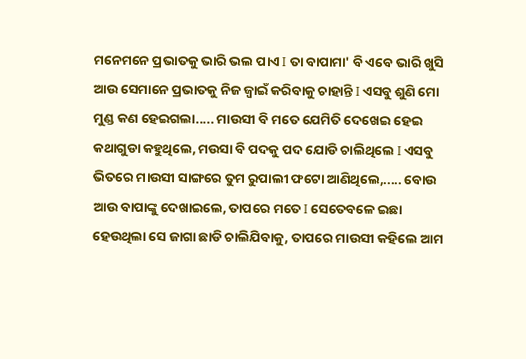ମନେମନେ ପ୍ରଭାତକୁ ଭାରି ଭଲ ପାଏ I ତା ବାପାମା' ବି ଏବେ ଭାରି ଖୁସି ଆଉ ସେମାନେ ପ୍ରଭାତକୁ ନିଜ ଜ୍ୱାଇଁ କରିବାକୁ ଚାହାନ୍ତି I ଏସବୁ ଶୁଣି ମୋ ମୁଣ୍ଡ କଣ ହେଇଗଲା..... ମାଉସୀ ବି ମତେ ଯେମିତି ଦେଖେଇ ହେଇ କଥାଗୁଡା କହୁଥିଲେ, ମଉସା ବି ପଦକୁ ପଦ ଯୋଡି ଚାଲିଥିଲେ I ଏସବୁ ଭିତରେ ମାଉସୀ ସାଙ୍ଗରେ ତୁମ ରୁପାଲୀ ଫଟୋ ଆଣିଥିଲେ,..... ବୋଉ ଆଉ ବାପାଙ୍କୁ ଦେଖାଇଲେ, ତାପରେ ମତେ I ସେତେବଳେ ଇଛା ହେଉଥିଲା ସେ ଜାଗା ଛାଡି ଚାଲିଯିବାକୁ, ତାପରେ ମାଉସୀ କହିଲେ ଆମ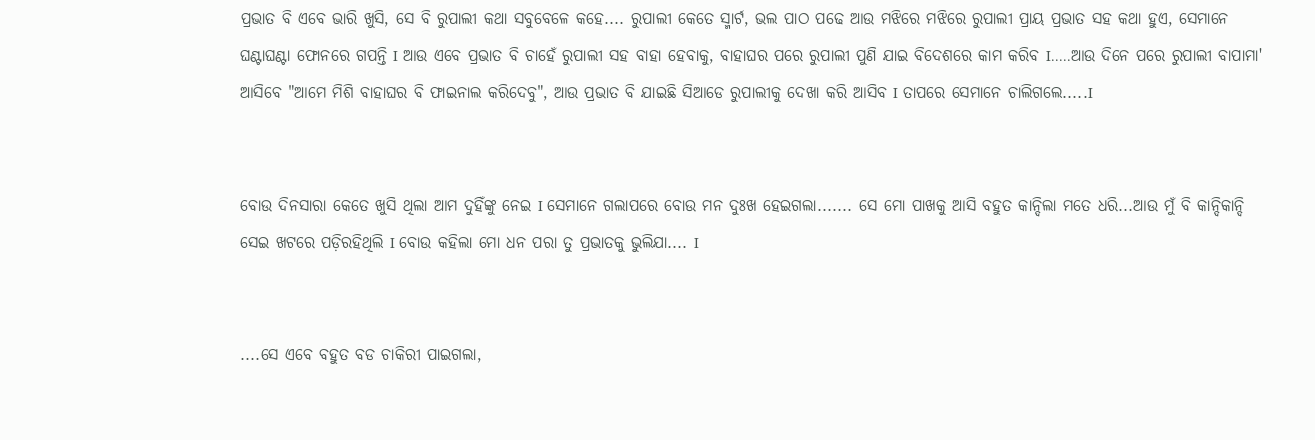ପ୍ରଭାତ ବି ଏବେ ଭାରି ଖୁସି, ସେ ବି ରୁପାଲୀ କଥା ସବୁବେଳେ କହେ.... ରୁପାଲୀ କେତେ ସ୍ମାର୍ଟ, ଭଲ ପାଠ ପଢେ ଆଉ ମଝିରେ ମଝିରେ ରୁପାଲୀ ପ୍ରାୟ ପ୍ରଭାତ ସହ କଥା ହୁଏ, ସେମାନେ ଘଣ୍ଟାଘଣ୍ଟା ଫୋନରେ ଗପନ୍ତି I ଆଉ ଏବେ ପ୍ରଭାତ ବି ଚାହେଁ ରୁପାଲୀ ସହ ବାହା ହେବାକୁ, ବାହାଘର ପରେ ରୁପାଲୀ ପୁଣି ଯାଇ ବିଦେଶରେ କାମ କରିବ I.....ଆଉ ଦିନେ ପରେ ରୁପାଲୀ ବାପାମା' ଆସିବେ "ଆମେ ମିଶି ବାହାଘର ବି ଫାଇନାଲ କରିଦେବୁ", ଆଉ ପ୍ରଭାତ ବି ଯାଇଛି ସିଆଡେ ରୁପାଲୀକୁ ଦେଖା କରି ଆସିବ I ତାପରେ ସେମାନେ ଚାଲିଗଲେ.....I


ବୋଉ ଦିନସାରା କେତେ ଖୁସି ଥିଲା ଆମ ଦୁହିଁଙ୍କୁ ନେଇ I ସେମାନେ ଗଲାପରେ ବୋଉ ମନ ଦୁଃଖ ହେଇଗଲା....... ସେ ମୋ ପାଖକୁ ଆସି ବହୁତ କାନ୍ଦିଲା ମତେ ଧରି...ଆଉ ମୁଁ ବି କାନ୍ଦିକାନ୍ଦି ସେଇ ଖଟରେ ପଡ଼ିରହିଥିଲି I ବୋଉ କହିଲା ମୋ ଧନ ପରା ତୁ ପ୍ରଭାତକୁ ଭୁଲିଯା.... I


....ସେ ଏବେ ବହୁତ ବଡ ଚାକିରୀ ପାଇଗଲା,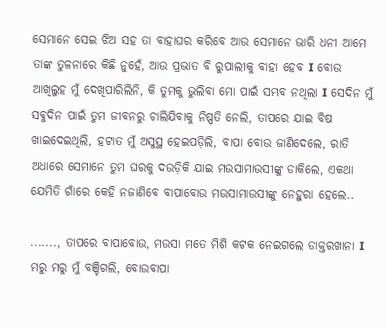ସେମାନେ ସେଇ ଝିଅ ସହ ତା ବାହାଘର କରିବେ ଆଉ ସେମାନେ ଭାରି ଧନୀ ଆମେ ତାଙ୍କ ତୁଳନାରେ କିଛି ନୁହେଁ, ଆଉ ପ୍ରଭାତ ବି ରୁପାଲୀକୁ ବାହା ହେବ I ବୋଉ ଆଖିଲୁହ ମୁଁ ଦେଖିପାରିଲିନି, କି ତୁମକୁ ଭୁଲିବା ମୋ ପାଇଁ ସମ୍ଭବ ନଥିଲା I ସେଦିନ ମୁଁ ସଵୁଦିନ ପାଇଁ ତୁମ ଜୀବନରୁ ଚାଲିଯିବାକୁ ନିଷ୍ପତି ନେଲି, ତାପରେ ଯାଇ ବିଷ ଖାଇଦେଇଥିଲି, ହଟାତ ମୁଁ ଅସୁସ୍ଥ ହେଇପଡ଼ିଲି, ବାପା ବୋଉ ଜାଣିଦେଲେ, ରାତି ଅଧାରେ ସେମାନେ ତୁମ ଘରକୁ ଦଉଡ଼ିକି ଯାଇ ମଉସାମାଉସୀଙ୍କୁ ଡାକିଲେ, ଏକଥା ଯେମିତି ଗାଁରେ କେହି ନଜାଣିବେ ବାପାବୋଉ ମଉସାମାଉସୀଙ୍କୁ ନେହୁରା ହେଲେ..

......., ତାପରେ ବାପାବୋଉ, ମଉସା ମତେ ମିଶି କଟକ ନେଇଗଲେ ଡାକ୍ତରଖାନା I ମରୁ ମରୁ ମୁଁ ବଞ୍ଚିଗଲି, ବୋଉବାପା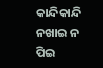କାନ୍ଦିକାନ୍ଦି ନଖାଇ ନ ପିଇ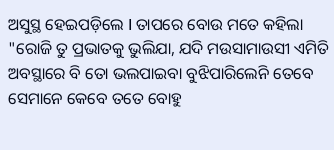ଅସୁସ୍ଥ ହେଇପଡ଼ିଲେ I ତାପରେ ବୋଉ ମତେ କହିଲା "ରୋଜି ତୁ ପ୍ରଭାତକୁ ଭୁଲିଯା, ଯଦି ମଉସାମାଉସୀ ଏମିତି ଅବସ୍ଥାରେ ବି ତୋ ଭଲପାଇବା ବୁଝିପାରିଲେନି ତେବେ ସେମାନେ କେବେ ତତେ ବୋହୁ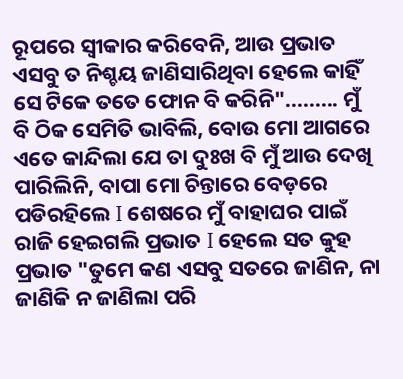ରୂପରେ ସ୍ୱୀକାର କରିବେନି, ଆଉ ପ୍ରଭାତ ଏସବୁ ତ ନିଶ୍ଚୟ ଜାଣିସାରିଥିବା ହେଲେ କାହିଁ ସେ ଟିକେ ତତେ ଫୋନ ବି କରିନି"......... ମୁଁ ବି ଠିକ ସେମିତି ଭାବିଲି, ବୋଉ ମୋ ଆଗରେ ଏତେ କାନ୍ଦିଲା ଯେ ତା ଦୁଃଖ ବି ମୁଁ ଆଉ ଦେଖି ପାରିଲିନି, ବାପା ମୋ ଚିନ୍ତାରେ ବେଡ଼ରେ ପଡିରହିଲେ I ଶେଷରେ ମୁଁ ବାହାଘର ପାଇଁ ରାଜି ହେଇଗଲି ପ୍ରଭାତ I ହେଲେ ସତ କୁହ ପ୍ରଭାତ "ତୁମେ କଣ ଏସବୁ ସତରେ ଜାଣିନ, ନା ଜାଣିକି ନ ଜାଣିଲା ପରି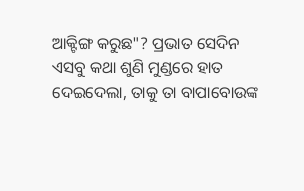ଆକ୍ଟିଙ୍ଗ କରୁଛ"? ପ୍ରଭାତ ସେଦିନ ଏସବୁ କଥା ଶୁଣି ମୁଣ୍ଡରେ ହାତ ଦେଇଦେଲା, ତାକୁ ତା ବାପାବୋଉଙ୍କ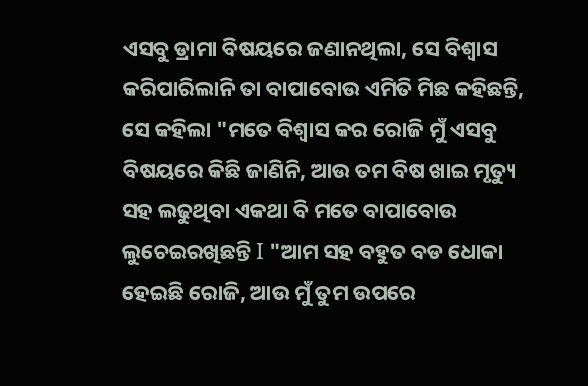ଏସବୁ ଡ୍ରାମା ବିଷୟରେ ଜଣାନଥିଲା, ସେ ବିଶ୍ୱାସ କରିପାରିଲାନି ତା ବାପାବୋଉ ଏମିତି ମିଛ କହିଛନ୍ତି, ସେ କହିଲା "ମତେ ବିଶ୍ୱାସ କର ରୋଜି ମୁଁ ଏସବୁ ବିଷୟରେ କିଛି ଜାଣିନି, ଆଉ ତମ ବିଷ ଖାଇ ମୃତ୍ୟୁ ସହ ଲଢୁଥିବା ଏକଥା ବି ମତେ ବାପାବୋଉ ଲୁଚେଇରଖିଛନ୍ତି I "ଆମ ସହ ବହୁତ ବଡ ଧୋକା ହେଇଛି ରୋଜି, ଆଉ ମୁଁ ତୁମ ଉପରେ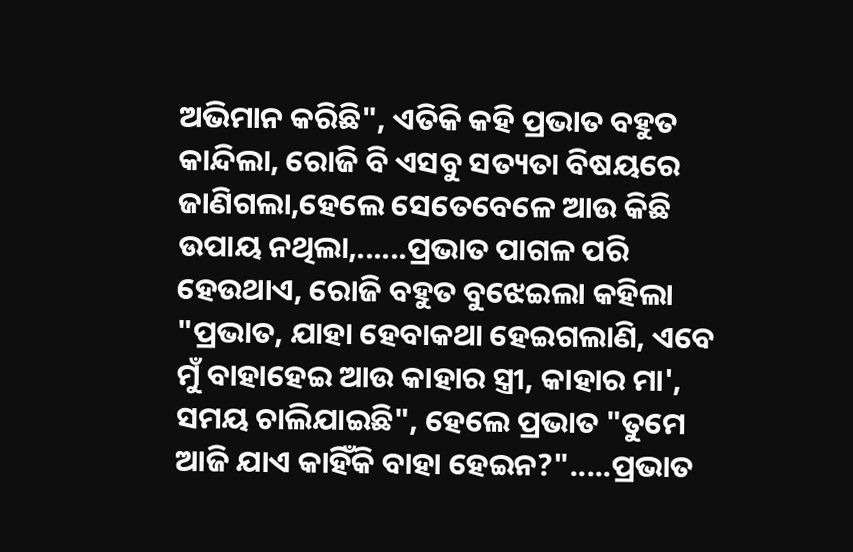ଅଭିମାନ କରିଛି", ଏତିକି କହି ପ୍ରଭାତ ବହୁତ କାନ୍ଦିଲା, ରୋଜି ବି ଏସବୁ ସତ୍ୟତା ବିଷୟରେ ଜାଣିଗଲା,ହେଲେ ସେତେବେଳେ ଆଉ କିଛି ଉପାୟ ନଥିଲା,......ପ୍ରଭାତ ପାଗଳ ପରି ହେଉଥାଏ, ରୋଜି ବହୁତ ବୁଝେଇଲା କହିଲା "ପ୍ରଭାତ, ଯାହା ହେବାକଥା ହେଇଗଲାଣି, ଏବେ ମୁଁ ବାହାହେଇ ଆଉ କାହାର ସ୍ତ୍ରୀ, କାହାର ମା', ସମୟ ଚାଲିଯାଇଛି", ହେଲେ ପ୍ରଭାତ "ତୁମେ ଆଜି ଯାଏ କାହିଁକି ବାହା ହେଇନ?".....ପ୍ରଭାତ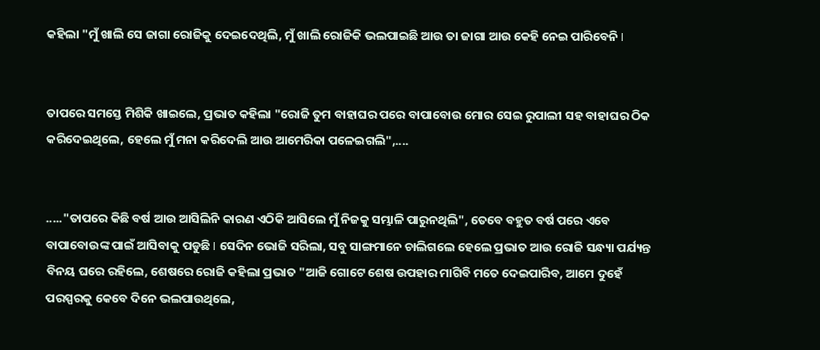କହିଲା "ମୁଁ ଖାଲି ସେ ଜାଗା ରୋଜିକୁ ଦେଇଦେଥିଲି, ମୁଁ ଖାଲି ରୋଜିକି ଭଲପାଇଛି ଆଉ ତା ଜାଗା ଆଉ କେହି ନେଇ ପାରିବେନି I


ତାପରେ ସମସ୍ତେ ମିଶିକି ଖାଇଲେ, ପ୍ରଭାତ କହିଲା "ରୋଜି ତୁମ ବାହାଘର ପରେ ବାପାବୋଉ ମୋର ସେଇ ରୁପାଲୀ ସହ ବାହାଘର ଠିକ କରିଦେଇଥିଲେ, ହେଲେ ମୁଁ ମନା କରିଦେଲି ଆଉ ଆମେରିକା ପଳେଇଗଲି",....


....."ତାପରେ କିଛି ବର୍ଷ ଆଉ ଆସିଲିନି କାରଣ ଏଠିକି ଆସିଲେ ମୁଁ ନିଜକୁ ସମ୍ଭାଳି ପାରୁନଥିଲି", ତେବେ ବହୁତ ବର୍ଷ ପରେ ଏବେ ବାପାବୋଉଙ୍କ ପାଇଁ ଆସିବାକୁ ପଡୁଛି I ସେଦିନ ଭୋଜି ସରିଲା, ସବୁ ସାଙ୍ଗମାନେ ଚାଲିଗଲେ ହେଲେ ପ୍ରଭାତ ଆଉ ରୋଜି ସନ୍ଧ୍ୟା ପର୍ଯ୍ୟନ୍ତ ବିନୟ ଘରେ ରହିଲେ, ଶେଷରେ ରୋଜି କହିଲା ପ୍ରଭାତ "ଆଜି ଗୋଟେ ଶେଷ ଉପହାର ମାଗିବି ମତେ ଦେଇପାରିବ, ଆମେ ଦୁହେଁ ପରସ୍ପରକୁ କେବେ ଦିନେ ଭଲପାଉଥିଲେ,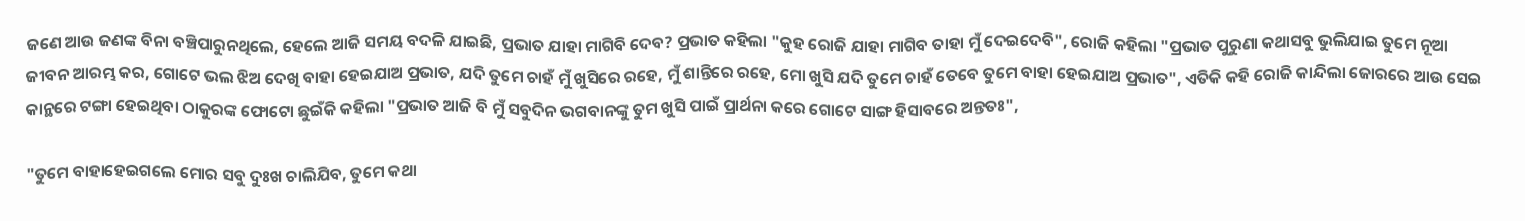ଜଣେ ଆଉ ଜଣଙ୍କ ବିନା ବଞ୍ଚିପାରୁନଥିଲେ, ହେଲେ ଆଜି ସମୟ ବଦଳି ଯାଇଛି, ପ୍ରଭାତ ଯାହା ମାଗିବି ଦେବ? ପ୍ରଭାତ କହିଲା "କୁହ ରୋଜି ଯାହା ମାଗିବ ତାହା ମୁଁ ଦେଇଦେବି", ରୋଜି କହିଲା "ପ୍ରଭାତ ପୁରୁଣା କଥାସବୁ ଭୁଲିଯାଇ ତୁମେ ନୂଆ ଜୀବନ ଆରମ୍ଭ କର, ଗୋଟେ ଭଲ ଝିଅ ଦେଖି ବାହା ହେଇଯାଅ ପ୍ରଭାତ, ଯଦି ତୁମେ ଚାହଁ ମୁଁ ଖୁସିରେ ରହେ, ମୁଁ ଶାନ୍ତିରେ ରହେ, ମୋ ଖୁସି ଯଦି ତୁମେ ଚାହଁ ତେବେ ତୁମେ ବାହା ହେଇଯାଅ ପ୍ରଭାତ", ଏତିକି କହି ରୋଜି କାନ୍ଦିଲା ଜୋରରେ ଆଉ ସେଇ କାନ୍ଥରେ ଟଙ୍ଗା ହେଇଥିବା ଠାକୁରଙ୍କ ଫୋଟୋ ଛୁଇଁକି କହିଲା "ପ୍ରଭାତ ଆଜି ବି ମୁଁ ସବୁଦିନ ଭଗବାନଙ୍କୁ ତୁମ ଖୁସି ପାଇଁ ପ୍ରାର୍ଥନା କରେ ଗୋଟେ ସାଙ୍ଗ ହିସାବରେ ଅନ୍ତତଃ",

"ତୁମେ ବାହାହେଇଗଲେ ମୋର ସବୁ ଦୁଃଖ ଚାଲିଯିବ, ତୁମେ କଥା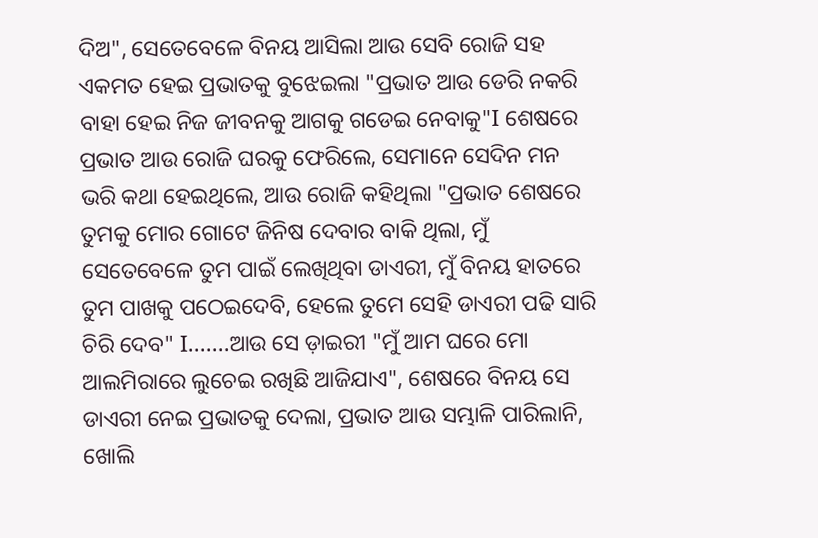ଦିଅ", ସେତେବେଳେ ବିନୟ ଆସିଲା ଆଉ ସେବି ରୋଜି ସହ ଏକମତ ହେଇ ପ୍ରଭାତକୁ ବୁଝେଇଲା "ପ୍ରଭାତ ଆଉ ଡେରି ନକରି ବାହା ହେଇ ନିଜ ଜୀବନକୁ ଆଗକୁ ଗଡେଇ ନେବାକୁ"I ଶେଷରେ ପ୍ରଭାତ ଆଉ ରୋଜି ଘରକୁ ଫେରିଲେ, ସେମାନେ ସେଦିନ ମନ ଭରି କଥା ହେଇଥିଲେ, ଆଉ ରୋଜି କହିଥିଲା "ପ୍ରଭାତ ଶେଷରେ ତୁମକୁ ମୋର ଗୋଟେ ଜିନିଷ ଦେବାର ବାକି ଥିଲା, ମୁଁ ସେତେବେଳେ ତୁମ ପାଇଁ ଲେଖିଥିବା ଡାଏରୀ, ମୁଁ ବିନୟ ହାତରେ ତୁମ ପାଖକୁ ପଠେଇଦେବି, ହେଲେ ତୁମେ ସେହି ଡାଏରୀ ପଢି ସାରି ଚିରି ଦେବ" I.......ଆଉ ସେ ଡ଼ାଇରୀ "ମୁଁ ଆମ ଘରେ ମୋ ଆଲମିରାରେ ଲୁଚେଇ ରଖିଛି ଆଜିଯାଏ", ଶେଷରେ ବିନୟ ସେ ଡାଏରୀ ନେଇ ପ୍ରଭାତକୁ ଦେଲା, ପ୍ରଭାତ ଆଉ ସମ୍ଭାଳି ପାରିଲାନି, ଖୋଲି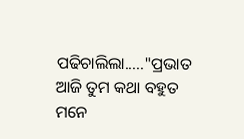ପଢିଚାଲିଲା....."ପ୍ରଭାତ ଆଜି ତୁମ କଥା ବହୁତ ମନେ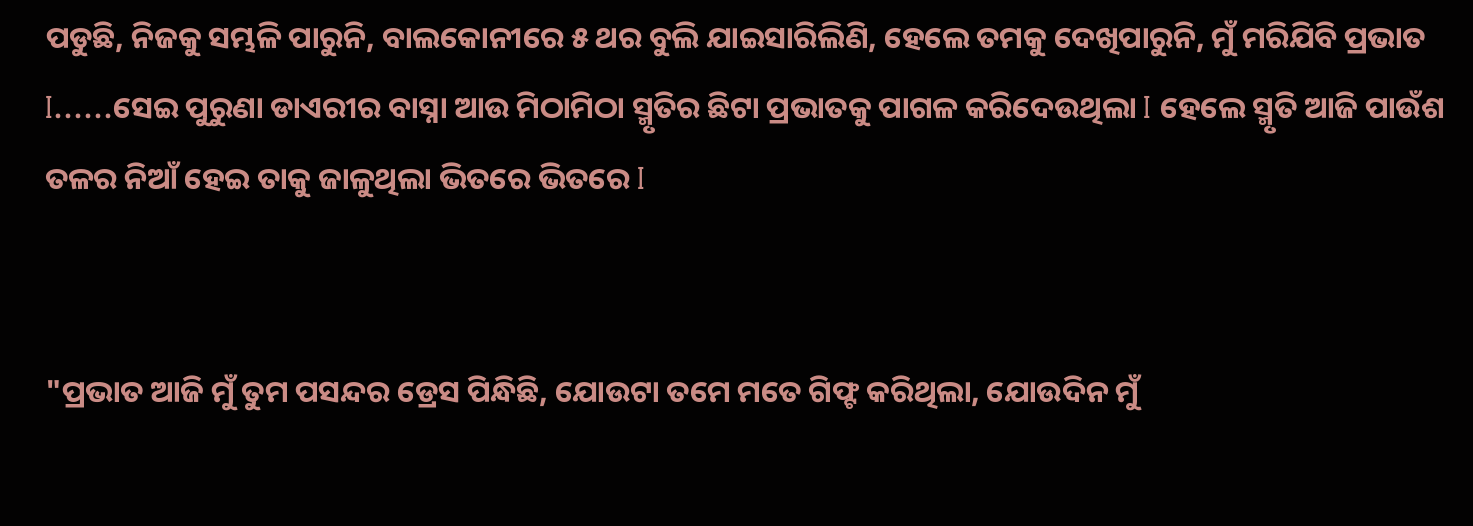ପଡୁଛି, ନିଜକୁ ସମ୍ଭଳି ପାରୁନି, ବାଲକୋନୀରେ ୫ ଥର ବୁଲି ଯାଇସାରିଲିଣି, ହେଲେ ତମକୁ ଦେଖିପାରୁନି, ମୁଁ ମରିଯିବି ପ୍ରଭାତ I......ସେଇ ପୁରୁଣା ଡାଏରୀର ବାସ୍ନା ଆଉ ମିଠାମିଠା ସ୍ମୃତିର ଛିଟା ପ୍ରଭାତକୁ ପାଗଳ କରିଦେଉଥିଲା I ହେଲେ ସ୍ମୃତି ଆଜି ପାଉଁଶ ତଳର ନିଆଁ ହେଇ ତାକୁ ଜାଳୁଥିଲା ଭିତରେ ଭିତରେ I


"ପ୍ରଭାତ ଆଜି ମୁଁ ତୁମ ପସନ୍ଦର ଡ୍ରେସ ପିନ୍ଧିଛି, ଯୋଉଟା ତମେ ମତେ ଗିଫ୍ଟ କରିଥିଲା, ଯୋଉଦିନ ମୁଁ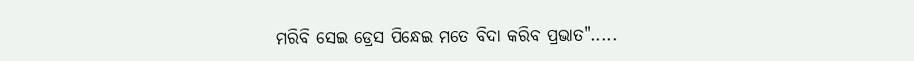ମରିବି ସେଇ ଡ୍ରେସ ପିନ୍ଧେଇ ମତେ ବିଦା କରିବ ପ୍ରଭାତ".....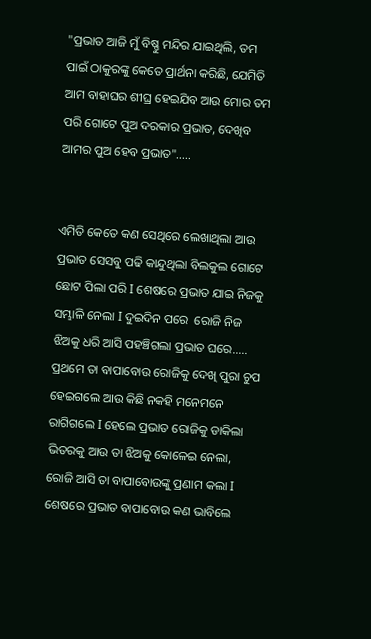"ପ୍ରଭାତ ଆଜି ମୁଁ ବିଷ୍ଣୁ ମନ୍ଦିର ଯାଇଥିଲି, ତମ ପାଇଁ ଠାକୁରଙ୍କୁ କେତେ ପ୍ରାର୍ଥନା କରିଛି, ଯେମିତି ଆମ ବାହାଘର ଶୀଘ୍ର ହେଇଯିବ ଆଉ ମୋର ତମ ପରି ଗୋଟେ ପୁଅ ଦରକାର ପ୍ରଭାତ, ଦେଖିବ ଆମର ପୁଅ ହେବ ପ୍ରଭାତ".....


ଏମିତି କେତେ କଣ ସେଥିରେ ଲେଖାଥିଲା ଆଉ ପ୍ରଭାତ ସେସବୁ ପଢି କାନ୍ଦୁଥିଲା ବିଲକୁଲ ଗୋଟେ ଛୋଟ ପିଲା ପରି I ଶେଷରେ ପ୍ରଭାତ ଯାଇ ନିଜକୁ ସମ୍ଭାଳି ନେଲା I ଦୁଇଦିନ ପରେ  ରୋଜି ନିଜ ଝିଅକୁ ଧରି ଆସି ପହଞ୍ଚିଗଲା ପ୍ରଭାତ ଘରେ..... ପ୍ରଥମେ ତା ବାପାବୋଉ ରୋଜିକୁ ଦେଖି ପୁରା ଚୁପ ହେଇଗଲେ ଆଉ କିଛି ନକହି ମନେମନେ ରାଗିଗଲେ I ହେଲେ ପ୍ରଭାତ ରୋଜିକୁ ଡାକିଲା ଭିତରକୁ ଆଉ ତା ଝିଅକୁ କୋଳେଇ ନେଲା, ରୋଜି ଆସି ତା ବାପାବୋଉଙ୍କୁ ପ୍ରଣାମ କଲା I ଶେଷରେ ପ୍ରଭାତ ବାପାବୋଉ କଣ ଭାବିଲେ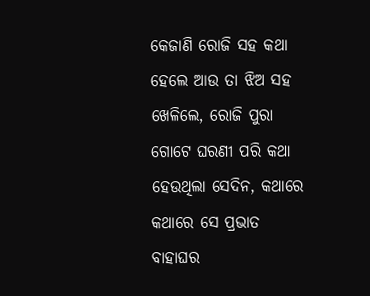କେଜାଣି ରୋଜି ସହ କଥା ହେଲେ ଆଉ ତା ଝିଅ ସହ ଖେଳିଲେ, ରୋଜି ପୁରା ଗୋଟେ ଘରଣୀ ପରି କଥା ହେଉଥିଲା ସେଦିନ, କଥାରେ କଥାରେ ସେ ପ୍ରଭାତ ବାହାଘର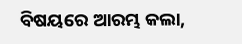ବିଷୟରେ ଆରମ୍ଭ କଲା,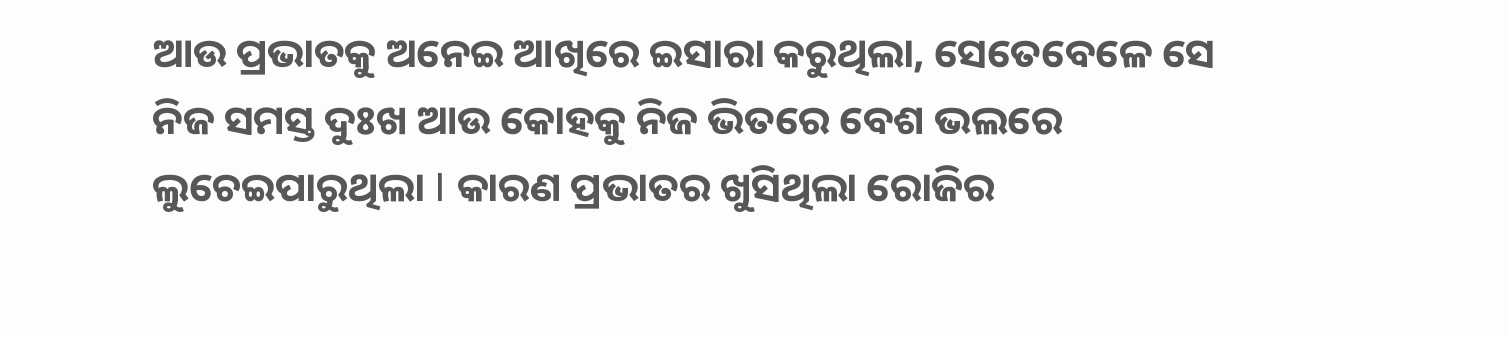ଆଉ ପ୍ରଭାତକୁ ଅନେଇ ଆଖିରେ ଇସାରା କରୁଥିଲା, ସେତେବେଳେ ସେ ନିଜ ସମସ୍ତ ଦୁଃଖ ଆଉ କୋହକୁ ନିଜ ଭିତରେ ବେଶ ଭଲରେ ଲୁଚେଇପାରୁଥିଲା I କାରଣ ପ୍ରଭାତର ଖୁସିଥିଲା ରୋଜିର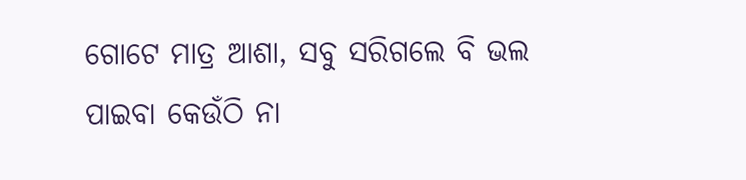ଗୋଟେ ମାତ୍ର ଆଶା, ସବୁ ସରିଗଲେ ବି ଭଲ ପାଇବା କେଉଁଠି ନା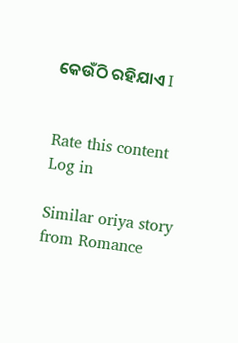କେଉଁଠି ରହିଯାଏ I


Rate this content
Log in

Similar oriya story from Romance